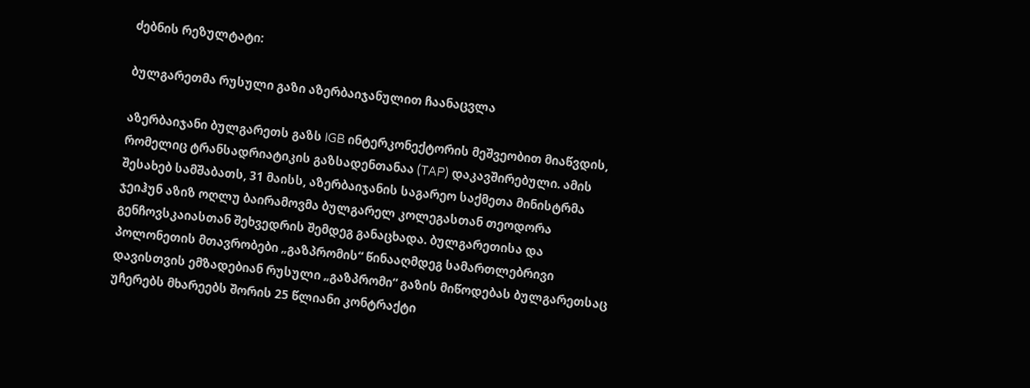ძებნის რეზულტატი:

ბულგარეთმა რუსული გაზი აზერბაიჯანულით ჩაანაცვლა

აზერბაიჯანი ბულგარეთს გაზს IGB ინტერკონექტორის მეშვეობით მიაწვდის, რომელიც ტრანსადრიატიკის გაზსადენთანაა (TAP) დაკავშირებული. ამის შესახებ სამშაბათს, 31 მაისს, აზერბაიჯანის საგარეო საქმეთა მინისტრმა ჯეიჰუნ აზიზ ოღლუ ბაირამოვმა ბულგარელ კოლეგასთან თეოდორა გენჩოვსკაიასთან შეხვედრის შემდეგ განაცხადა. ბულგარეთისა და პოლონეთის მთავრობები „გაზპრომის“ წინააღმდეგ სამართლებრივი დავისთვის ემზადებიან რუსული „გაზპრომი“ გაზის მიწოდებას ბულგარეთსაც უჩერებს მხარეებს შორის 25 წლიანი კონტრაქტი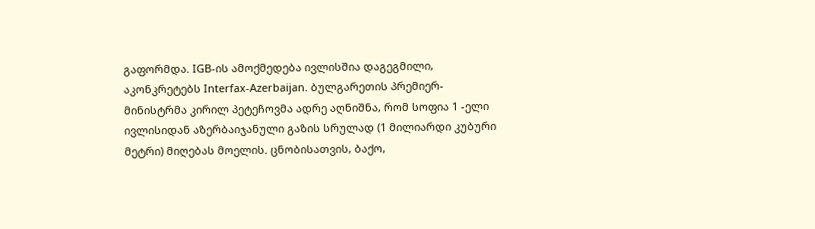გაფორმდა. IGB-ის ამოქმედება ივლისშია დაგეგმილი, აკონკრეტებს Interfax-Azerbaijan. ბულგარეთის პრემიერ-მინისტრმა კირილ პეტეჩოვმა ადრე აღნიშნა, რომ სოფია 1 -ელი ივლისიდან აზერბაიჯანული გაზის სრულად (1 მილიარდი კუბური მეტრი) მიღებას მოელის. ცნობისათვის, ბაქო,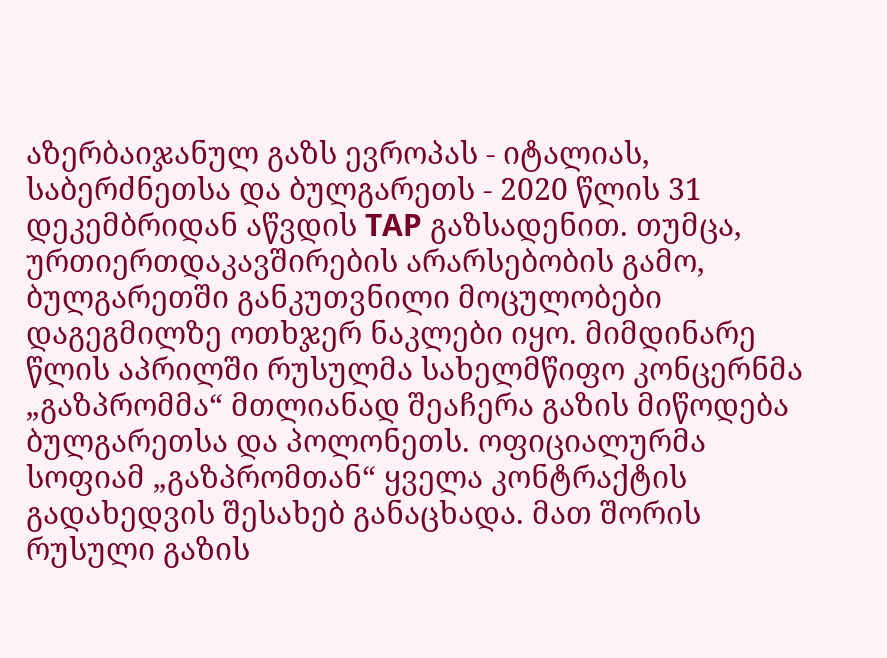აზერბაიჯანულ გაზს ევროპას - იტალიას, საბერძნეთსა და ბულგარეთს - 2020 წლის 31 დეკემბრიდან აწვდის TAP გაზსადენით. თუმცა, ურთიერთდაკავშირების არარსებობის გამო, ბულგარეთში განკუთვნილი მოცულობები დაგეგმილზე ოთხჯერ ნაკლები იყო. მიმდინარე წლის აპრილში რუსულმა სახელმწიფო კონცერნმა „გაზპრომმა“ მთლიანად შეაჩერა გაზის მიწოდება ბულგარეთსა და პოლონეთს. ოფიციალურმა სოფიამ „გაზპრომთან“ ყველა კონტრაქტის გადახედვის შესახებ განაცხადა. მათ შორის რუსული გაზის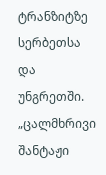ტრანზიტზე სერბეთსა და უნგრეთში. „ცალმხრივი შანტაჟი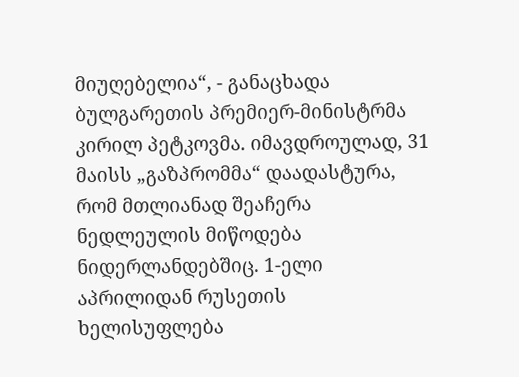მიუღებელია“, - განაცხადა ბულგარეთის პრემიერ-მინისტრმა კირილ პეტკოვმა. იმავდროულად, 31 მაისს „გაზპრომმა“ დაადასტურა, რომ მთლიანად შეაჩერა ნედლეულის მიწოდება ნიდერლანდებშიც. 1-ელი აპრილიდან რუსეთის ხელისუფლება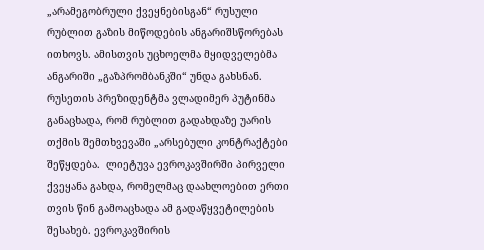„არამეგობრული ქვეყნებისგან“ რუსული რუბლით გაზის მიწოდების ანგარიშსწორებას ითხოვს. ამისთვის უცხოელმა მყიდველებმა ანგარიში „გაზპრომბანკში“ უნდა გახსნან. რუსეთის პრეზიდენტმა ვლადიმერ პუტინმა განაცხადა, რომ რუბლით გადახდაზე უარის თქმის შემთხვევაში „არსებული კონტრაქტები შეწყდება.  ლიეტუვა ევროკავშირში პირველი ქვეყანა გახდა, რომელმაც დაახლოებით ერთი თვის წინ გამოაცხადა ამ გადაწყვეტილების შესახებ. ევროკავშირის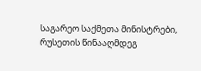საგარეო საქმეთა მინისტრები, რუსეთის წინააღმდეგ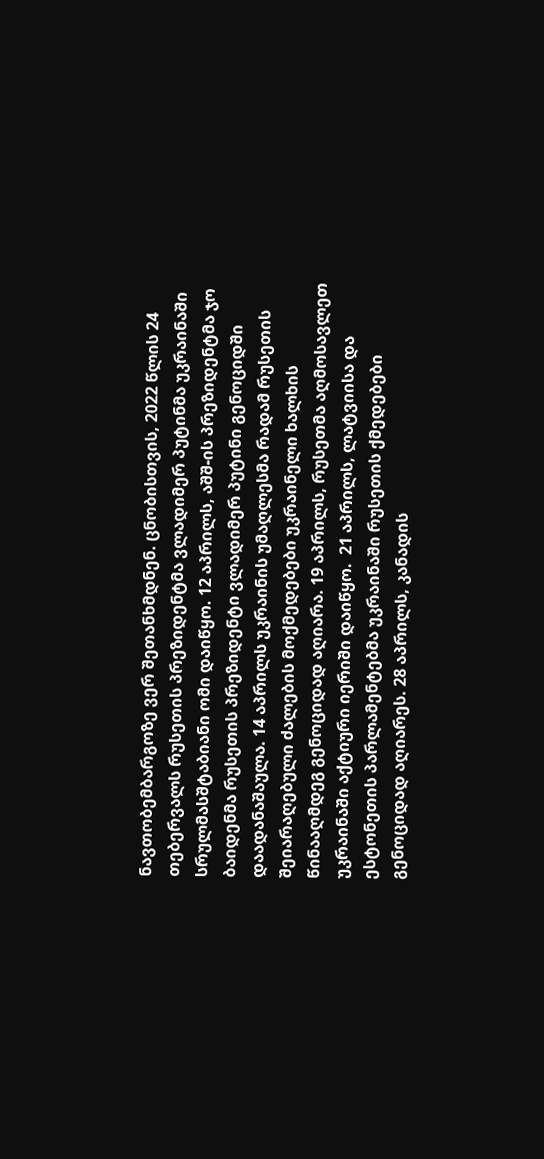ნავთობემბარგოზე ვერ შეთანხმდნენ. ცნობისთვის, 2022 წლის 24 თებერვალს რუსეთის პრეზიდენტმა ვლადიმერ პუტინმა უკრაინაში სრულმასშტაბიანი ომი დაიწყო. 12 აპრილს, აშშ-ის პრეზიდენტმა ჯო ბაიდენმა რუსეთის პრეზიდენტი ვლადიმერ პუტინი გენოციდში დაადანაშაულა. 14 აპრილს უკრაინის უმაღლესმა რადამ რუსეთის შეიარაღებული ძალების მოქმედებები უკრაინელი ხალხის წინააღმდეგ გენოციდად აღიარა. 19 აპრილს, რუსეთმა აღმოსავლეთ უკრაინაში აქტიური იერიში დაიწყო.  21 აპრილს, ლატვიისა და ესტონეთის პარლამენტებმა უკრაინაში რუსეთის ქმედებები გენოციდად აღიარეს. 28 აპრილს, კანადის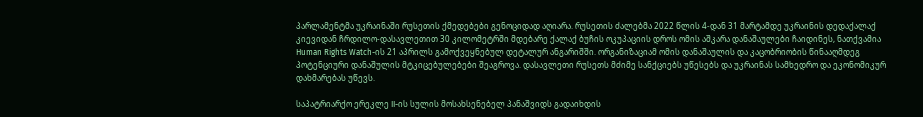პარლამენტმა უკრაინაში რუსეთის ქმედებები გენოციდად აღიარა. რუსეთის ძალებმა 2022 წლის 4-დან 31 მარტამდე უკრაინის დედაქალაქ კიევიდან ჩრდილო-დასავლეთით 30 კილომეტრში მდებარე ქალაქ ბუჩის ოკუპაციის დროს ომის აშკარა დანაშაულები ჩაიდინეს, ნათქვამია Human Rights Watch-ის 21 აპრილს გამოქვეყნებულ დეტალურ ანგარიშში. ორგანიზაციამ ომის დანაშაულის და კაცობრიობის წინააღმდეგ პოტენციური დანაშულის მტკიცებულებები შეაგროვა. დასავლეთი რუსეთს მძიმე სანქციებს უწესებს და უკრაინას სამხედრო და ეკონომიკურ დახმარებას უწევს.

საპატრიარქო ერეკლე II-ის სულის მოსახსენებელ პანაშვიდს გადაიხდის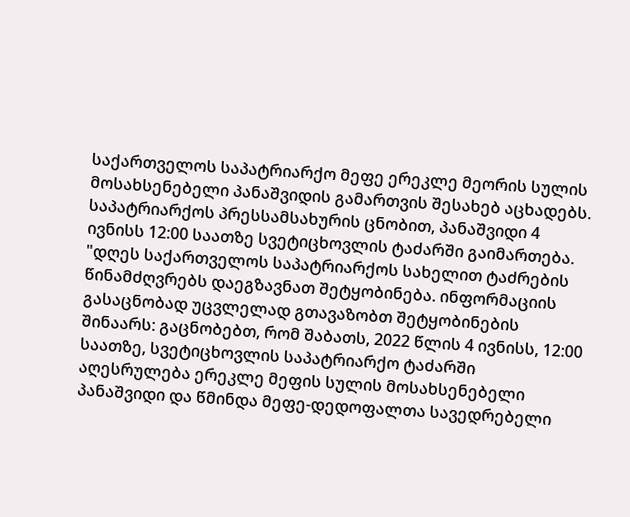საქართველოს საპატრიარქო მეფე ერეკლე მეორის სულის მოსახსენებელი პანაშვიდის გამართვის შესახებ აცხადებს. საპატრიარქოს პრესსამსახურის ცნობით, პანაშვიდი 4 ივნისს 12:00 საათზე სვეტიცხოვლის ტაძარში გაიმართება. "დღეს საქართველოს საპატრიარქოს სახელით ტაძრების წინამძღვრებს დაეგზავნათ შეტყობინება. ინფორმაციის გასაცნობად უცვლელად გთავაზობთ შეტყობინების შინაარს: გაცნობებთ, რომ შაბათს, 2022 წლის 4 ივნისს, 12:00 საათზე, სვეტიცხოვლის საპატრიარქო ტაძარში აღესრულება ერეკლე მეფის სულის მოსახსენებელი პანაშვიდი და წმინდა მეფე-დედოფალთა სავედრებელი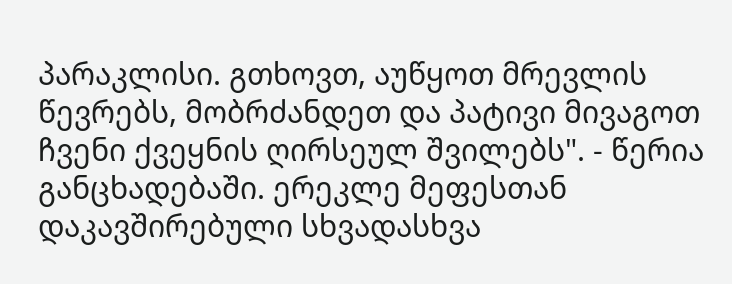პარაკლისი. გთხოვთ, აუწყოთ მრევლის წევრებს, მობრძანდეთ და პატივი მივაგოთ ჩვენი ქვეყნის ღირსეულ შვილებს". - წერია განცხადებაში. ერეკლე მეფესთან დაკავშირებული სხვადასხვა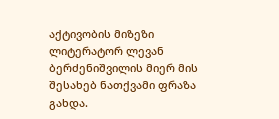აქტივობის მიზეზი ლიტერატორ ლევან ბერძენიშვილის მიერ მის შესახებ ნათქვამი ფრაზა გახდა.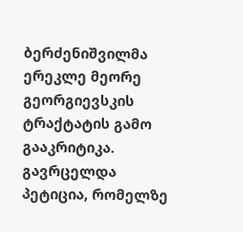ბერძენიშვილმა ერეკლე მეორე გეორგიევსკის ტრაქტატის გამო გააკრიტიკა. გავრცელდა პეტიცია, რომელზე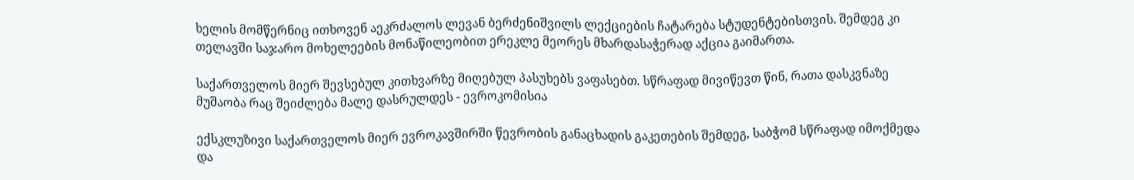ხელის მომწერნიც ითხოვენ აეკრძალოს ლევან ბერძენიშვილს ლექციების ჩატარება სტუდენტებისთვის. შემდეგ კი თელავში საჯარო მოხელეების მონაწილეობით ერეკლე მეორეს მხარდასაჭერად აქცია გაიმართა.

საქართველოს მიერ შევსებულ კითხვარზე მიღებულ პასუხებს ვაფასებთ. სწრაფად მივიწევთ წინ, რათა დასკვნაზე მუშაობა რაც შეიძლება მალე დასრულდეს - ევროკომისია

ექსკლუზივი საქართველოს მიერ ევროკავშირში წევრობის განაცხადის გაკეთების შემდეგ, საბჭომ სწრაფად იმოქმედა და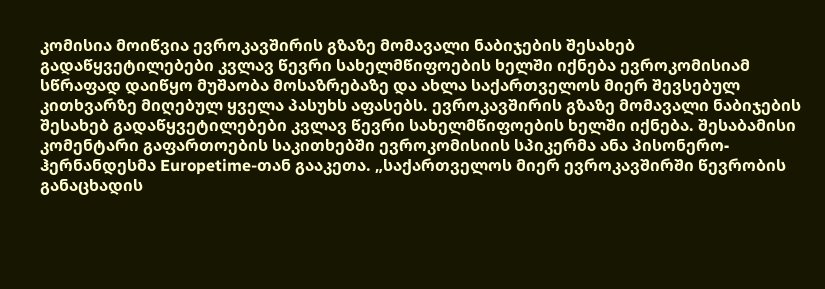კომისია მოიწვია ევროკავშირის გზაზე მომავალი ნაბიჯების შესახებ გადაწყვეტილებები კვლავ წევრი სახელმწიფოების ხელში იქნება ევროკომისიამ სწრაფად დაიწყო მუშაობა მოსაზრებაზე და ახლა საქართველოს მიერ შევსებულ კითხვარზე მიღებულ ყველა პასუხს აფასებს. ევროკავშირის გზაზე მომავალი ნაბიჯების შესახებ გადაწყვეტილებები კვლავ წევრი სახელმწიფოების ხელში იქნება. შესაბამისი კომენტარი გაფართოების საკითხებში ევროკომისიის სპიკერმა ანა პისონერო-ჰერნანდესმა Europetime-თან გააკეთა. „საქართველოს მიერ ევროკავშირში წევრობის განაცხადის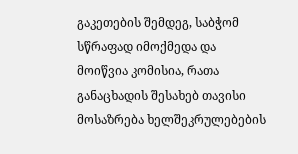გაკეთების შემდეგ, საბჭომ სწრაფად იმოქმედა და მოიწვია კომისია, რათა განაცხადის შესახებ თავისი მოსაზრება ხელშეკრულებების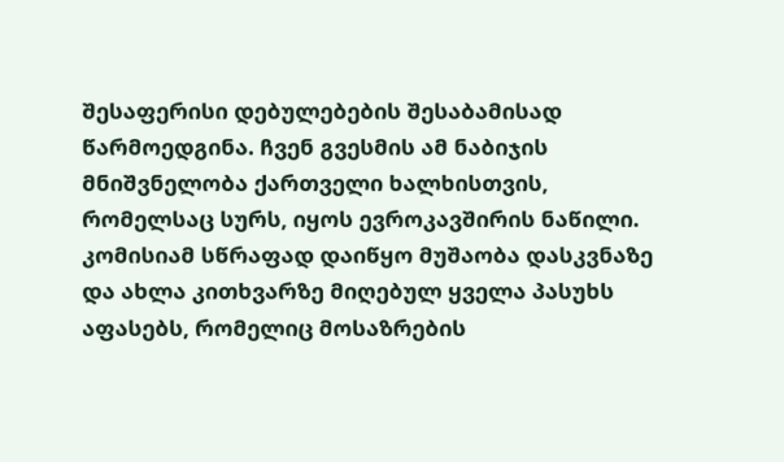შესაფერისი დებულებების შესაბამისად წარმოედგინა. ჩვენ გვესმის ამ ნაბიჯის მნიშვნელობა ქართველი ხალხისთვის, რომელსაც სურს, იყოს ევროკავშირის ნაწილი. კომისიამ სწრაფად დაიწყო მუშაობა დასკვნაზე და ახლა კითხვარზე მიღებულ ყველა პასუხს აფასებს, რომელიც მოსაზრების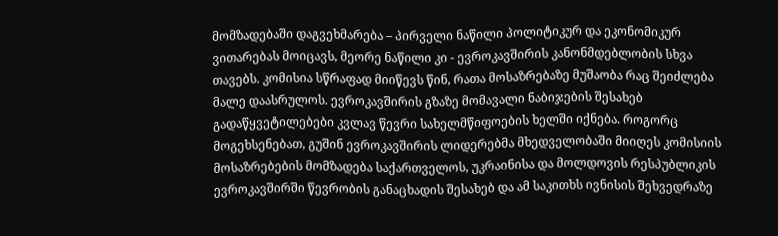მომზადებაში დაგვეხმარება – პირველი ნაწილი პოლიტიკურ და ეკონომიკურ ვითარებას მოიცავს, მეორე ნაწილი კი - ევროკავშირის კანონმდებლობის სხვა თავებს. კომისია სწრაფად მიიწევს წინ, რათა მოსაზრებაზე მუშაობა რაც შეიძლება მალე დაასრულოს. ევროკავშირის გზაზე მომავალი ნაბიჯების შესახებ გადაწყვეტილებები კვლავ წევრი სახელმწიფოების ხელში იქნება. როგორც მოგეხსენებათ, გუშინ ევროკავშირის ლიდერებმა მხედველობაში მიიღეს კომისიის მოსაზრებების მომზადება საქართველოს, უკრაინისა და მოლდოვის რესპუბლიკის ევროკავშირში წევრობის განაცხადის შესახებ და ამ საკითხს ივნისის შეხვედრაზე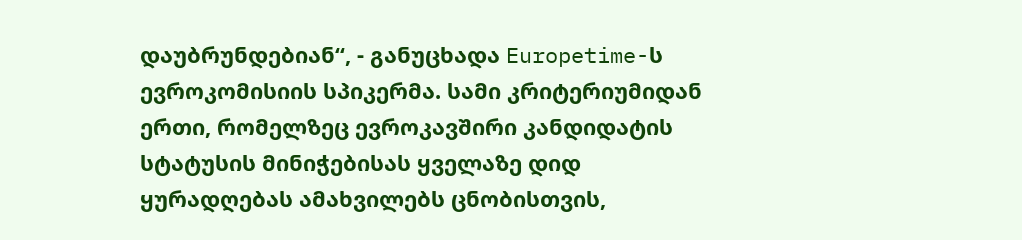დაუბრუნდებიან“, - განუცხადა Europetime-ს ევროკომისიის სპიკერმა. სამი კრიტერიუმიდან ერთი, რომელზეც ევროკავშირი კანდიდატის სტატუსის მინიჭებისას ყველაზე დიდ ყურადღებას ამახვილებს ცნობისთვის,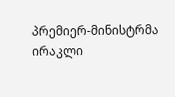პრემიერ-მინისტრმა ირაკლი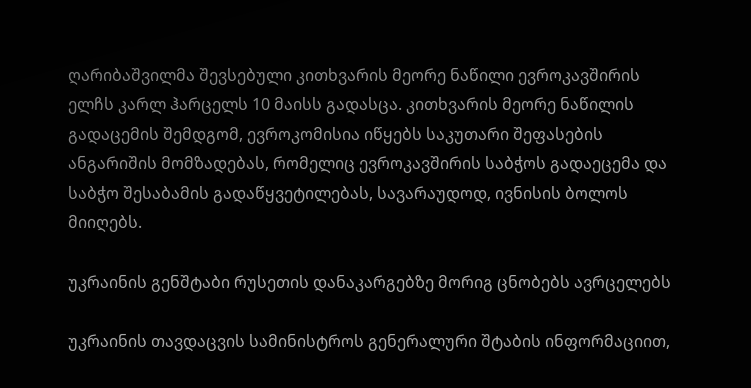ღარიბაშვილმა შევსებული კითხვარის მეორე ნაწილი ევროკავშირის ელჩს კარლ ჰარცელს 10 მაისს გადასცა. კითხვარის მეორე ნაწილის გადაცემის შემდგომ, ევროკომისია იწყებს საკუთარი შეფასების ანგარიშის მომზადებას, რომელიც ევროკავშირის საბჭოს გადაეცემა და საბჭო შესაბამის გადაწყვეტილებას, სავარაუდოდ, ივნისის ბოლოს მიიღებს.

უკრაინის გენშტაბი რუსეთის დანაკარგებზე მორიგ ცნობებს ავრცელებს

უკრაინის თავდაცვის სამინისტროს გენერალური შტაბის ინფორმაციით,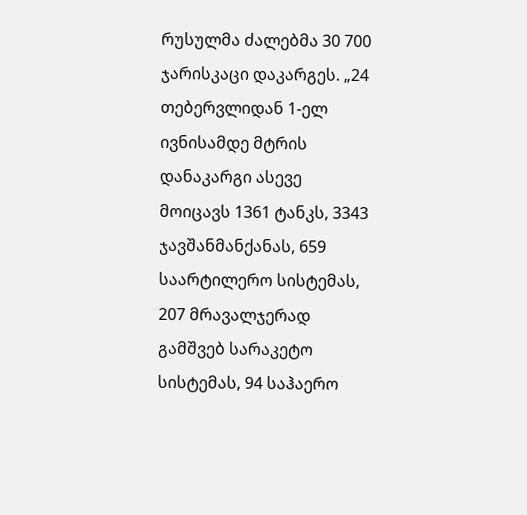რუსულმა ძალებმა 30 700 ჯარისკაცი დაკარგეს. „24 თებერვლიდან 1-ელ ივნისამდე მტრის დანაკარგი ასევე მოიცავს 1361 ტანკს, 3343 ჯავშანმანქანას, 659 საარტილერო სისტემას, 207 მრავალჯერად გამშვებ სარაკეტო სისტემას, 94 საჰაერო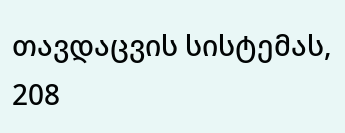თავდაცვის სისტემას, 208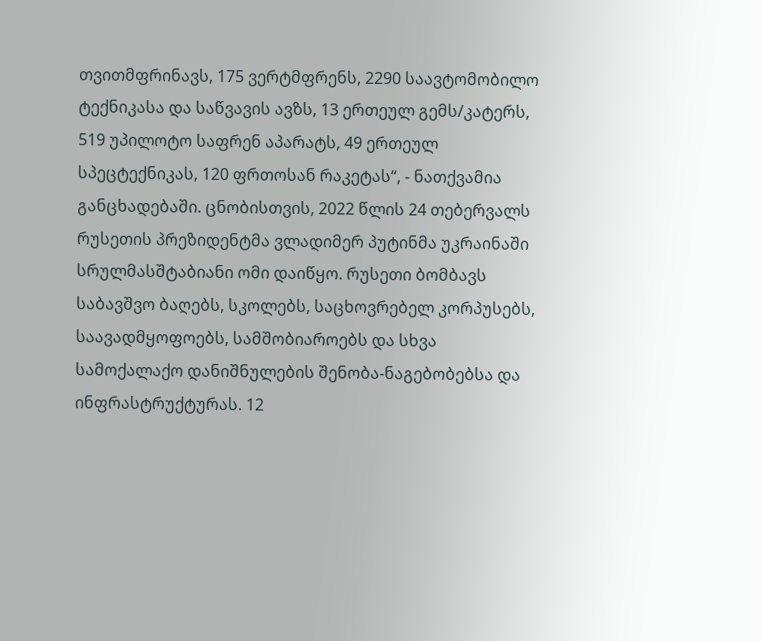თვითმფრინავს, 175 ვერტმფრენს, 2290 საავტომობილო ტექნიკასა და საწვავის ავზს, 13 ერთეულ გემს/კატერს, 519 უპილოტო საფრენ აპარატს, 49 ერთეულ სპეცტექნიკას, 120 ფრთოსან რაკეტას“, - ნათქვამია განცხადებაში. ცნობისთვის, 2022 წლის 24 თებერვალს რუსეთის პრეზიდენტმა ვლადიმერ პუტინმა უკრაინაში სრულმასშტაბიანი ომი დაიწყო. რუსეთი ბომბავს საბავშვო ბაღებს, სკოლებს, საცხოვრებელ კორპუსებს, საავადმყოფოებს, სამშობიაროებს და სხვა სამოქალაქო დანიშნულების შენობა-ნაგებობებსა და ინფრასტრუქტურას. 12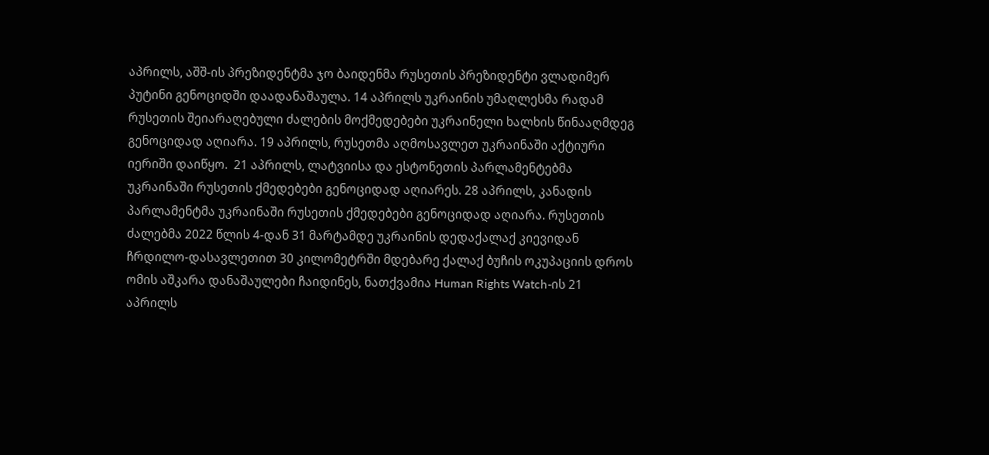აპრილს, აშშ-ის პრეზიდენტმა ჯო ბაიდენმა რუსეთის პრეზიდენტი ვლადიმერ პუტინი გენოციდში დაადანაშაულა. 14 აპრილს უკრაინის უმაღლესმა რადამ რუსეთის შეიარაღებული ძალების მოქმედებები უკრაინელი ხალხის წინააღმდეგ გენოციდად აღიარა. 19 აპრილს, რუსეთმა აღმოსავლეთ უკრაინაში აქტიური იერიში დაიწყო.  21 აპრილს, ლატვიისა და ესტონეთის პარლამენტებმა უკრაინაში რუსეთის ქმედებები გენოციდად აღიარეს. 28 აპრილს, კანადის პარლამენტმა უკრაინაში რუსეთის ქმედებები გენოციდად აღიარა. რუსეთის ძალებმა 2022 წლის 4-დან 31 მარტამდე უკრაინის დედაქალაქ კიევიდან ჩრდილო-დასავლეთით 30 კილომეტრში მდებარე ქალაქ ბუჩის ოკუპაციის დროს ომის აშკარა დანაშაულები ჩაიდინეს, ნათქვამია Human Rights Watch-ის 21 აპრილს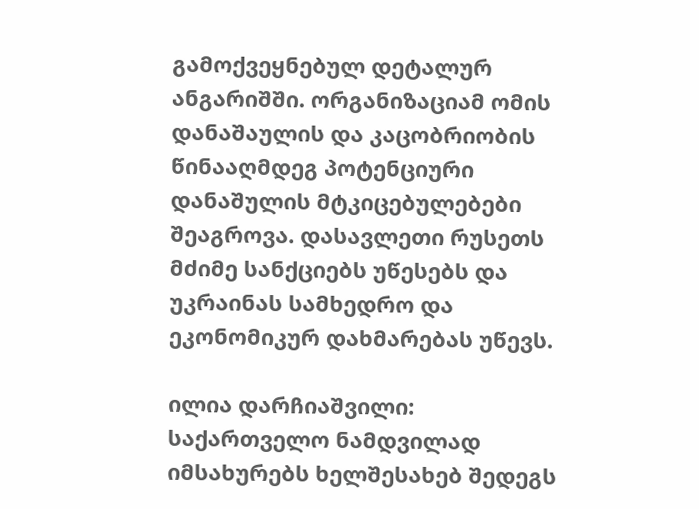გამოქვეყნებულ დეტალურ ანგარიშში. ორგანიზაციამ ომის დანაშაულის და კაცობრიობის წინააღმდეგ პოტენციური დანაშულის მტკიცებულებები შეაგროვა. დასავლეთი რუსეთს მძიმე სანქციებს უწესებს და უკრაინას სამხედრო და ეკონომიკურ დახმარებას უწევს.

ილია დარჩიაშვილი: საქართველო ნამდვილად იმსახურებს ხელშესახებ შედეგს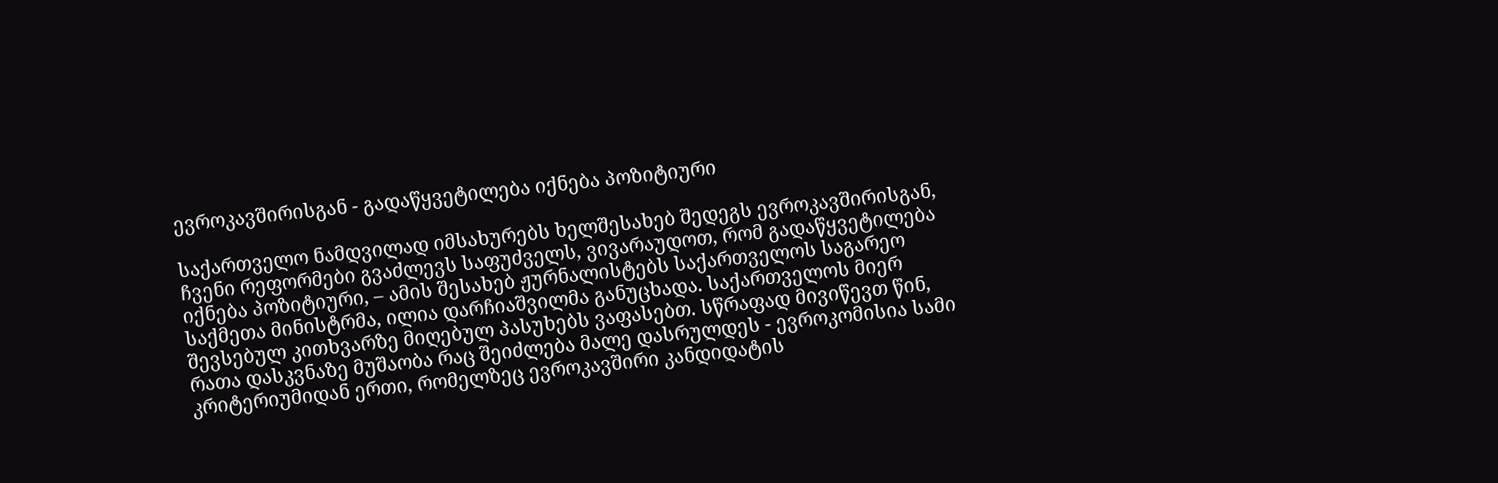ევროკავშირისგან - გადაწყვეტილება იქნება პოზიტიური

საქართველო ნამდვილად იმსახურებს ხელშესახებ შედეგს ევროკავშირისგან, ჩვენი რეფორმები გვაძლევს საფუძველს, ვივარაუდოთ, რომ გადაწყვეტილება იქნება პოზიტიური, – ამის შესახებ ჟურნალისტებს საქართველოს საგარეო საქმეთა მინისტრმა, ილია დარჩიაშვილმა განუცხადა. საქართველოს მიერ შევსებულ კითხვარზე მიღებულ პასუხებს ვაფასებთ. სწრაფად მივიწევთ წინ, რათა დასკვნაზე მუშაობა რაც შეიძლება მალე დასრულდეს - ევროკომისია სამი კრიტერიუმიდან ერთი, რომელზეც ევროკავშირი კანდიდატის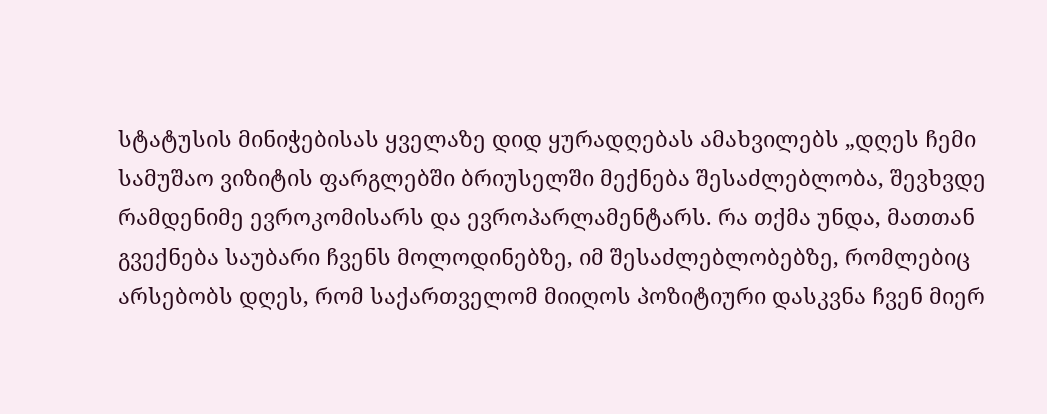სტატუსის მინიჭებისას ყველაზე დიდ ყურადღებას ამახვილებს „დღეს ჩემი სამუშაო ვიზიტის ფარგლებში ბრიუსელში მექნება შესაძლებლობა, შევხვდე რამდენიმე ევროკომისარს და ევროპარლამენტარს. რა თქმა უნდა, მათთან გვექნება საუბარი ჩვენს მოლოდინებზე, იმ შესაძლებლობებზე, რომლებიც არსებობს დღეს, რომ საქართველომ მიიღოს პოზიტიური დასკვნა ჩვენ მიერ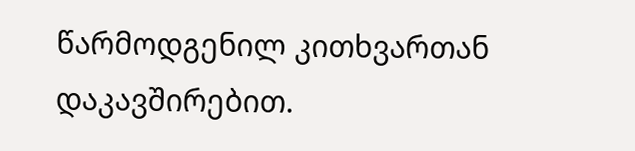წარმოდგენილ კითხვართან დაკავშირებით.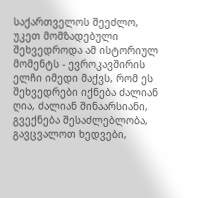საქართველოს შეეძლო, უკეთ მომზადებული შეხვედროდა ამ ისტორიულ მომენტს - ევროკავშირის ელჩი იმედი მაქვს, რომ ეს შეხვედრები იქნება ძალიან ღია, ძალიან შინაარსიანი, გვექნება შესაძლებლობა, გავცვალოთ ხედვები,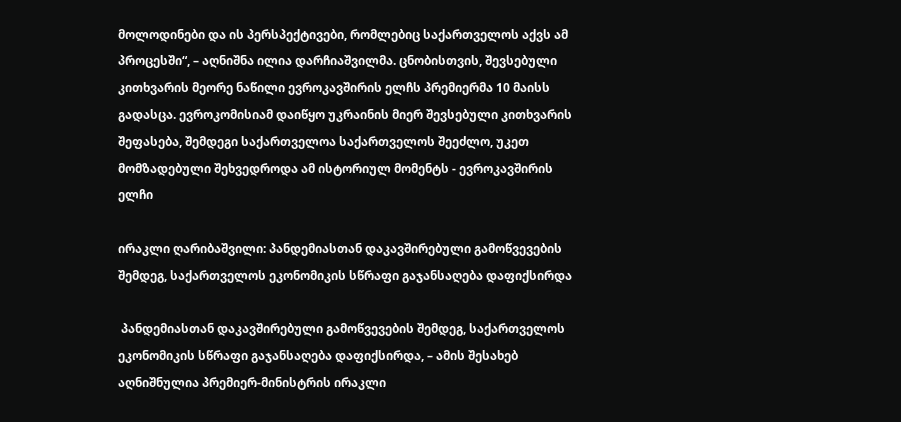მოლოდინები და ის პერსპექტივები, რომლებიც საქართველოს აქვს ამ პროცესში“, – აღნიშნა ილია დარჩიაშვილმა. ცნობისთვის, შევსებული კითხვარის მეორე ნაწილი ევროკავშირის ელჩს პრემიერმა 10 მაისს გადასცა. ევროკომისიამ დაიწყო უკრაინის მიერ შევსებული კითხვარის შეფასება, შემდეგი საქართველოა საქართველოს შეეძლო, უკეთ მომზადებული შეხვედროდა ამ ისტორიულ მომენტს - ევროკავშირის ელჩი

ირაკლი ღარიბაშვილი: პანდემიასთან დაკავშირებული გამოწვევების შემდეგ, საქართველოს ეკონომიკის სწრაფი გაჯანსაღება დაფიქსირდა

 პანდემიასთან დაკავშირებული გამოწვევების შემდეგ, საქართველოს ეკონომიკის სწრაფი გაჯანსაღება დაფიქსირდა, – ამის შესახებ აღნიშნულია პრემიერ-მინისტრის ირაკლი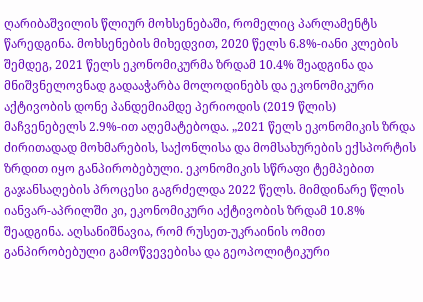ღარიბაშვილის წლიურ მოხსენებაში, რომელიც პარლამენტს წარედგინა. მოხსენების მიხედვით, 2020 წელს 6.8%-იანი კლების შემდეგ, 2021 წელს ეკონომიკურმა ზრდამ 10.4% შეადგინა და მნიშვნელოვნად გადააჭარბა მოლოდინებს და ეკონომიკური აქტივობის დონე პანდემიამდე პერიოდის (2019 წლის) მაჩვენებელს 2.9%-ით აღემატებოდა. „2021 წელს ეკონომიკის ზრდა ძირითადად მოხმარების, საქონლისა და მომსახურების ექსპორტის ზრდით იყო განპირობებული. ეკონომიკის სწრაფი ტემპებით გაჯანსაღების პროცესი გაგრძელდა 2022 წელს. მიმდინარე წლის იანვარ-აპრილში კი, ეკონომიკური აქტივობის ზრდამ 10.8% შეადგინა. აღსანიშნავია, რომ რუსეთ-უკრაინის ომით განპირობებული გამოწვევებისა და გეოპოლიტიკური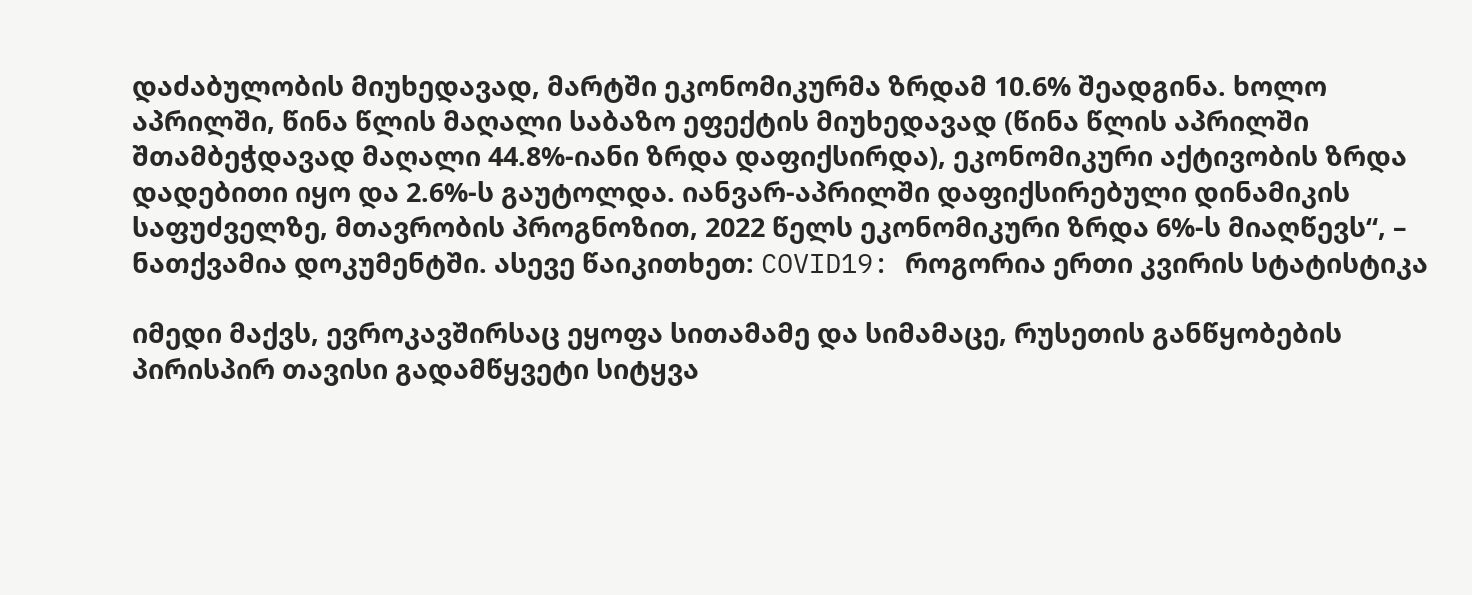დაძაბულობის მიუხედავად, მარტში ეკონომიკურმა ზრდამ 10.6% შეადგინა. ხოლო აპრილში, წინა წლის მაღალი საბაზო ეფექტის მიუხედავად (წინა წლის აპრილში შთამბეჭდავად მაღალი 44.8%-იანი ზრდა დაფიქსირდა), ეკონომიკური აქტივობის ზრდა დადებითი იყო და 2.6%-ს გაუტოლდა. იანვარ-აპრილში დაფიქსირებული დინამიკის საფუძველზე, მთავრობის პროგნოზით, 2022 წელს ეკონომიკური ზრდა 6%-ს მიაღწევს“, – ნათქვამია დოკუმენტში. ასევე წაიკითხეთ: COVID19: როგორია ერთი კვირის სტატისტიკა

იმედი მაქვს, ევროკავშირსაც ეყოფა სითამამე და სიმამაცე, რუსეთის განწყობების პირისპირ თავისი გადამწყვეტი სიტყვა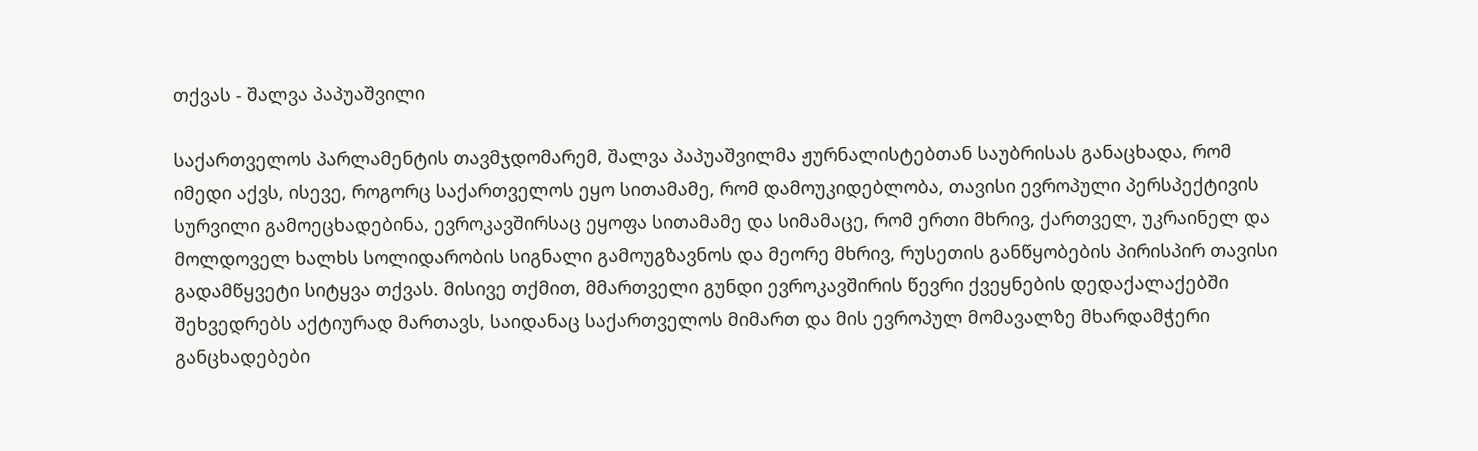თქვას - შალვა პაპუაშვილი

საქართველოს პარლამენტის თავმჯდომარემ, შალვა პაპუაშვილმა ჟურნალისტებთან საუბრისას განაცხადა, რომ იმედი აქვს, ისევე, როგორც საქართველოს ეყო სითამამე, რომ დამოუკიდებლობა, თავისი ევროპული პერსპექტივის სურვილი გამოეცხადებინა, ევროკავშირსაც ეყოფა სითამამე და სიმამაცე, რომ ერთი მხრივ, ქართველ, უკრაინელ და მოლდოველ ხალხს სოლიდარობის სიგნალი გამოუგზავნოს და მეორე მხრივ, რუსეთის განწყობების პირისპირ თავისი გადამწყვეტი სიტყვა თქვას. მისივე თქმით, მმართველი გუნდი ევროკავშირის წევრი ქვეყნების დედაქალაქებში შეხვედრებს აქტიურად მართავს, საიდანაც საქართველოს მიმართ და მის ევროპულ მომავალზე მხარდამჭერი განცხადებები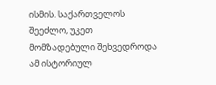ისმის. საქართველოს შეეძლო, უკეთ მომზადებული შეხვედროდა ამ ისტორიულ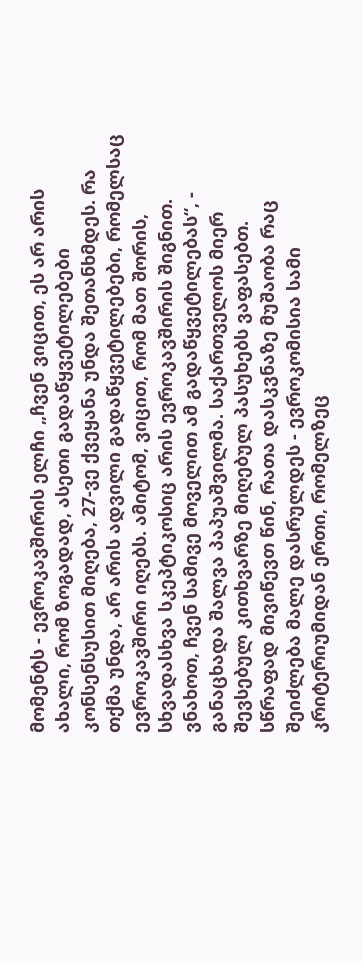მომენტს - ევროკავშირის ელჩი „ჩვენ ვიცით, ეს არ არის ახალი, რომ ზოგადად, ასეთი გადაწყვეტილებები კონსენსუსით მიღება, 27-ვე ქვეყანა უნდა შეთანხმდეს. რა თქმა უნდა, არ არის ადვილი გადაწყვეტილებები, რომელსაც ევროკავშირი იღებს. ამიტომ, ვიცით, რომ მათ შორის, სხვადასხვა სკეპტიკოსიც არის ევროკავშირის შიგნით. ვნახოთ, ჩვენ სამივე მოველით ამ გადაწყვეტილებას“, - განაცხადა შალვა პაპუაშვილმა. საქართველოს მიერ შევსებულ კითხვარზე მიღებულ პასუხებს ვაფასებთ. სწრაფად მივიწევთ წინ, რათა დასკვნაზე მუშაობა რაც შეიძლება მალე დასრულდეს - ევროკომისია სამი კრიტერიუმიდან ერთი, რომელზეც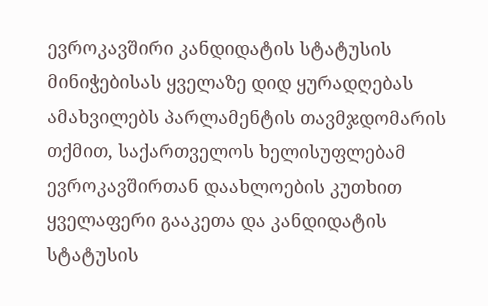ევროკავშირი კანდიდატის სტატუსის მინიჭებისას ყველაზე დიდ ყურადღებას ამახვილებს პარლამენტის თავმჯდომარის თქმით, საქართველოს ხელისუფლებამ ევროკავშირთან დაახლოების კუთხით ყველაფერი გააკეთა და კანდიდატის სტატუსის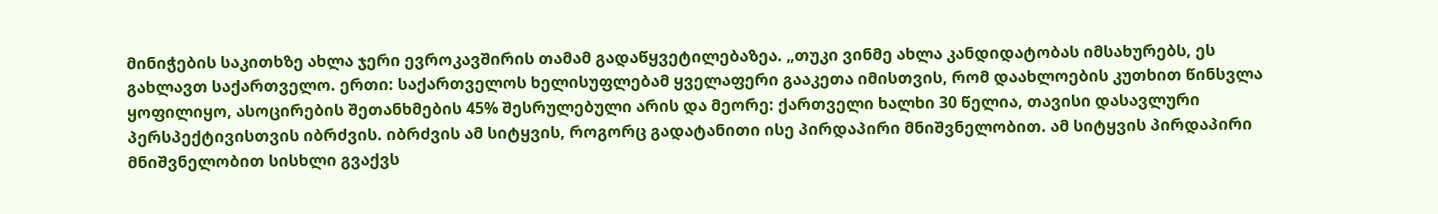მინიჭების საკითხზე ახლა ჯერი ევროკავშირის თამამ გადაწყვეტილებაზეა. „თუკი ვინმე ახლა კანდიდატობას იმსახურებს, ეს გახლავთ საქართველო. ერთი: საქართველოს ხელისუფლებამ ყველაფერი გააკეთა იმისთვის, რომ დაახლოების კუთხით წინსვლა ყოფილიყო, ასოცირების შეთანხმების 45% შესრულებული არის და მეორე: ქართველი ხალხი 30 წელია, თავისი დასავლური პერსპექტივისთვის იბრძვის. იბრძვის ამ სიტყვის, როგორც გადატანითი ისე პირდაპირი მნიშვნელობით. ამ სიტყვის პირდაპირი მნიშვნელობით სისხლი გვაქვს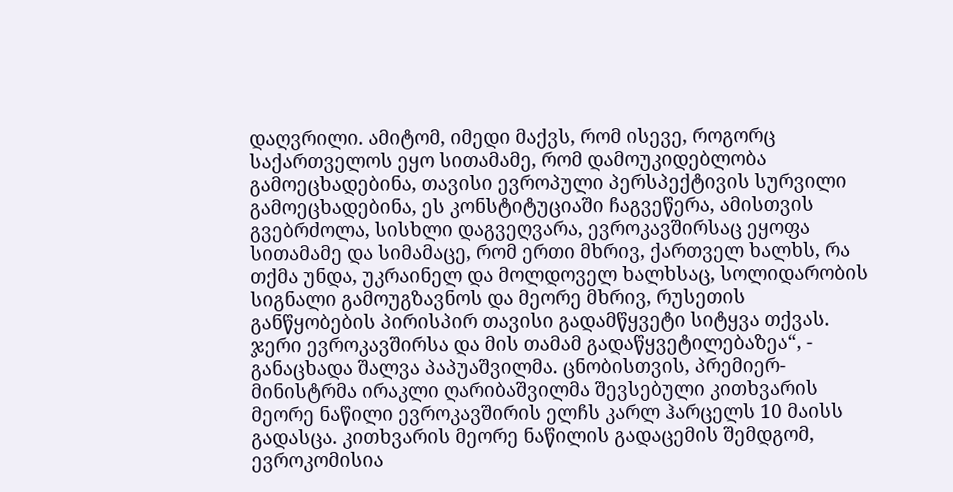დაღვრილი. ამიტომ, იმედი მაქვს, რომ ისევე, როგორც საქართველოს ეყო სითამამე, რომ დამოუკიდებლობა გამოეცხადებინა, თავისი ევროპული პერსპექტივის სურვილი გამოეცხადებინა, ეს კონსტიტუციაში ჩაგვეწერა, ამისთვის გვებრძოლა, სისხლი დაგვეღვარა, ევროკავშირსაც ეყოფა სითამამე და სიმამაცე, რომ ერთი მხრივ, ქართველ ხალხს, რა თქმა უნდა, უკრაინელ და მოლდოველ ხალხსაც, სოლიდარობის სიგნალი გამოუგზავნოს და მეორე მხრივ, რუსეთის განწყობების პირისპირ თავისი გადამწყვეტი სიტყვა თქვას. ჯერი ევროკავშირსა და მის თამამ გადაწყვეტილებაზეა“, - განაცხადა შალვა პაპუაშვილმა. ცნობისთვის, პრემიერ-მინისტრმა ირაკლი ღარიბაშვილმა შევსებული კითხვარის მეორე ნაწილი ევროკავშირის ელჩს კარლ ჰარცელს 10 მაისს გადასცა. კითხვარის მეორე ნაწილის გადაცემის შემდგომ, ევროკომისია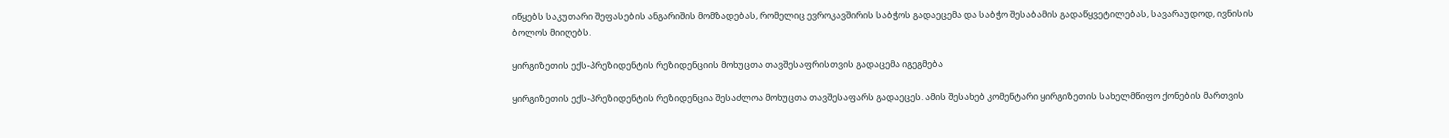იწყებს საკუთარი შეფასების ანგარიშის მომზადებას, რომელიც ევროკავშირის საბჭოს გადაეცემა და საბჭო შესაბამის გადაწყვეტილებას, სავარაუდოდ, ივნისის ბოლოს მიიღებს.

ყირგიზეთის ექს-პრეზიდენტის რეზიდენციის მოხუცთა თავშესაფრისთვის გადაცემა იგეგმება

ყირგიზეთის ექს-პრეზიდენტის რეზიდენცია შესაძლოა მოხუცთა თავშესაფარს გადაეცეს. ამის შესახებ კომენტარი ყირგიზეთის სახელმწიფო ქონების მართვის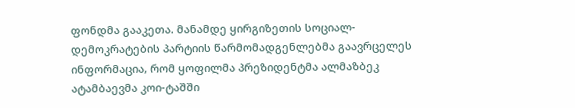ფონდმა გააკეთა. მანამდე ყირგიზეთის სოციალ-დემოკრატების პარტიის წარმომადგენლებმა გაავრცელეს ინფორმაცია, რომ ყოფილმა პრეზიდენტმა ალმაზბეკ ატამბაევმა კოი-ტაშში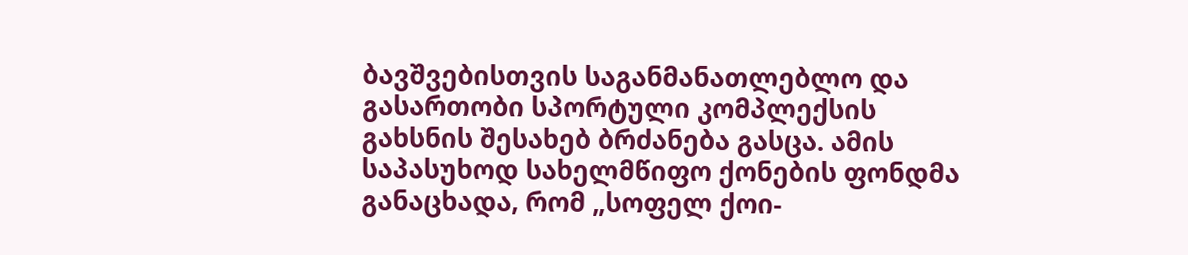ბავშვებისთვის საგანმანათლებლო და გასართობი სპორტული კომპლექსის გახსნის შესახებ ბრძანება გასცა. ამის საპასუხოდ სახელმწიფო ქონების ფონდმა განაცხადა, რომ „სოფელ ქოი-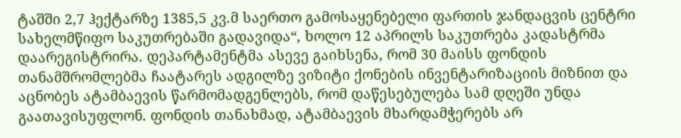ტაშში 2,7 ჰექტარზე 1385,5 კვ.მ საერთო გამოსაყენებელი ფართის ჯანდაცვის ცენტრი სახელმწიფო საკუთრებაში გადავიდა“, ხოლო 12 აპრილს საკუთრება კადასტრმა დაარეგისტრირა. დეპარტამენტმა ასევე გაიხსენა, რომ 30 მაისს ფონდის თანამშრომლებმა ჩაატარეს ადგილზე ვიზიტი ქონების ინვენტარიზაციის მიზნით და აცნობეს ატამბაევის წარმომადგენლებს, რომ დაწესებულება სამ დღეში უნდა გაათავისუფლონ. ფონდის თანახმად, ატამბაევის მხარდამჭერებს არ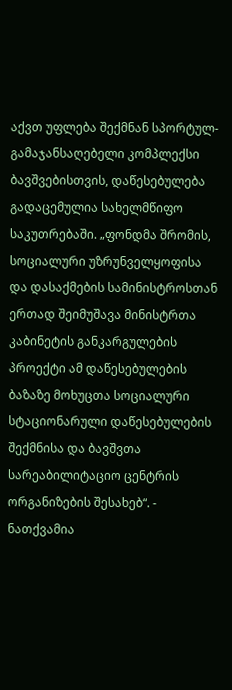აქვთ უფლება შექმნან სპორტულ-გამაჯანსაღებელი კომპლექსი ბავშვებისთვის, დაწესებულება გადაცემულია სახელმწიფო საკუთრებაში. „ფონდმა შრომის, სოციალური უზრუნველყოფისა და დასაქმების სამინისტროსთან ერთად შეიმუშავა მინისტრთა კაბინეტის განკარგულების პროექტი ამ დაწესებულების ბაზაზე მოხუცთა სოციალური სტაციონარული დაწესებულების შექმნისა და ბავშვთა სარეაბილიტაციო ცენტრის ორგანიზების შესახებ“. - ნათქვამია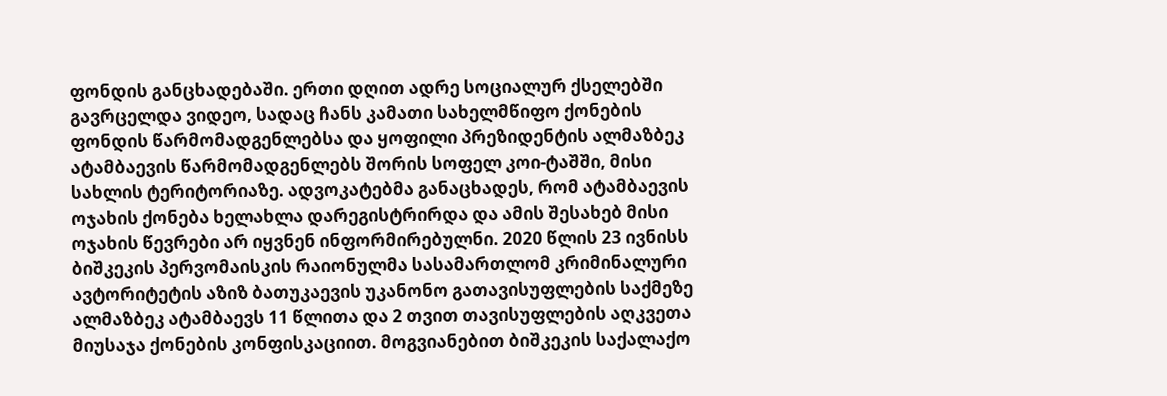ფონდის განცხადებაში. ერთი დღით ადრე სოციალურ ქსელებში გავრცელდა ვიდეო, სადაც ჩანს კამათი სახელმწიფო ქონების ფონდის წარმომადგენლებსა და ყოფილი პრეზიდენტის ალმაზბეკ ატამბაევის წარმომადგენლებს შორის სოფელ კოი-ტაშში, მისი სახლის ტერიტორიაზე. ადვოკატებმა განაცხადეს, რომ ატამბაევის ოჯახის ქონება ხელახლა დარეგისტრირდა და ამის შესახებ მისი ოჯახის წევრები არ იყვნენ ინფორმირებულნი. 2020 წლის 23 ივნისს ბიშკეკის პერვომაისკის რაიონულმა სასამართლომ კრიმინალური ავტორიტეტის აზიზ ბათუკაევის უკანონო გათავისუფლების საქმეზე ალმაზბეკ ატამბაევს 11 წლითა და 2 თვით თავისუფლების აღკვეთა მიუსაჯა ქონების კონფისკაციით. მოგვიანებით ბიშკეკის საქალაქო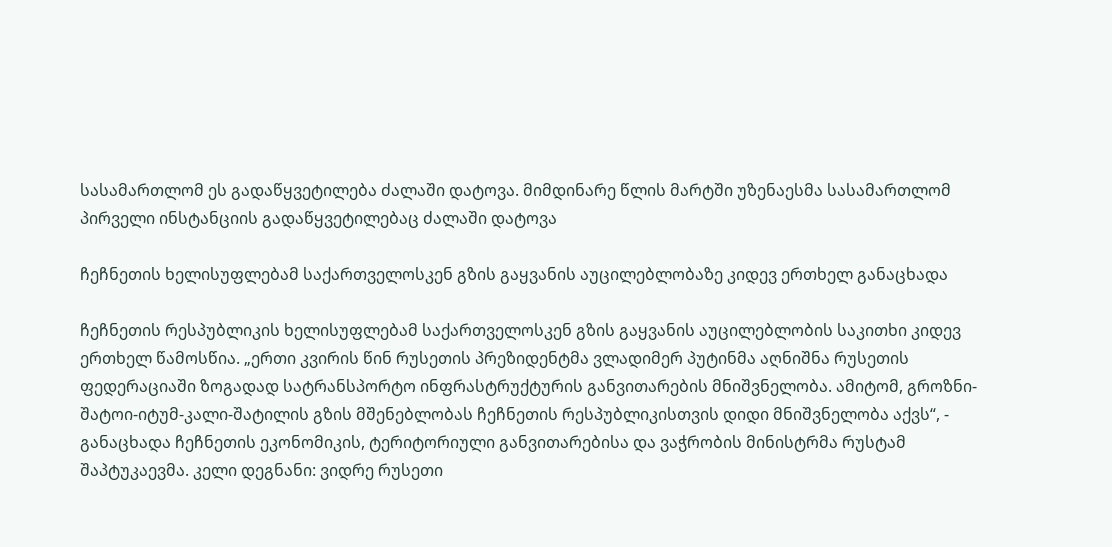სასამართლომ ეს გადაწყვეტილება ძალაში დატოვა. მიმდინარე წლის მარტში უზენაესმა სასამართლომ პირველი ინსტანციის გადაწყვეტილებაც ძალაში დატოვა

ჩეჩნეთის ხელისუფლებამ საქართველოსკენ გზის გაყვანის აუცილებლობაზე კიდევ ერთხელ განაცხადა

ჩეჩნეთის რესპუბლიკის ხელისუფლებამ საქართველოსკენ გზის გაყვანის აუცილებლობის საკითხი კიდევ ერთხელ წამოსწია. „ერთი კვირის წინ რუსეთის პრეზიდენტმა ვლადიმერ პუტინმა აღნიშნა რუსეთის ფედერაციაში ზოგადად სატრანსპორტო ინფრასტრუქტურის განვითარების მნიშვნელობა. ამიტომ, გროზნი-შატოი-იტუმ-კალი-შატილის გზის მშენებლობას ჩეჩნეთის რესპუბლიკისთვის დიდი მნიშვნელობა აქვს“, - განაცხადა ჩეჩნეთის ეკონომიკის, ტერიტორიული განვითარებისა და ვაჭრობის მინისტრმა რუსტამ შაპტუკაევმა. კელი დეგნანი: ვიდრე რუსეთი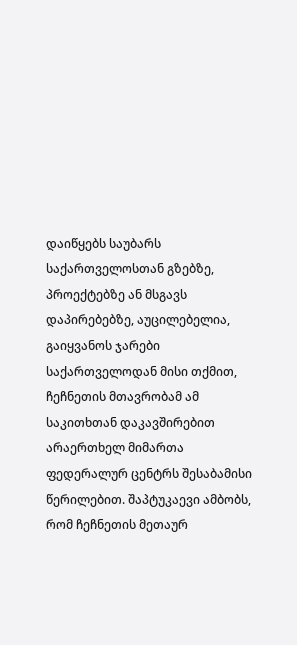დაიწყებს საუბარს საქართველოსთან გზებზე, პროექტებზე ან მსგავს დაპირებებზე, აუცილებელია, გაიყვანოს ჯარები საქართველოდან მისი თქმით, ჩეჩნეთის მთავრობამ ამ საკითხთან დაკავშირებით არაერთხელ მიმართა ფედერალურ ცენტრს შესაბამისი წერილებით. შაპტუკაევი ამბობს, რომ ჩეჩნეთის მეთაურ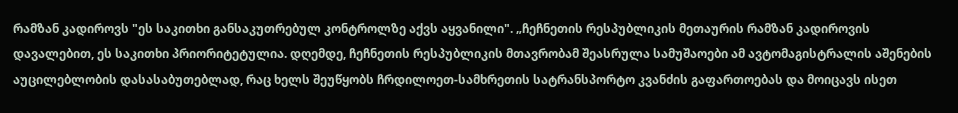რამზან კადიროვს "ეს საკითხი განსაკუთრებულ კონტროლზე აქვს აყვანილი". „ჩეჩნეთის რესპუბლიკის მეთაურის რამზან კადიროვის დავალებით, ეს საკითხი პრიორიტეტულია. დღემდე, ჩეჩნეთის რესპუბლიკის მთავრობამ შეასრულა სამუშაოები ამ ავტომაგისტრალის აშენების აუცილებლობის დასასაბუთებლად, რაც ხელს შეუწყობს ჩრდილოეთ-სამხრეთის სატრანსპორტო კვანძის გაფართოებას და მოიცავს ისეთ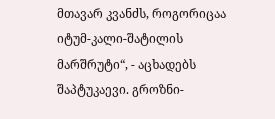მთავარ კვანძს, როგორიცაა იტუმ-კალი-შატილის მარშრუტი“, - აცხადებს შაპტუკაევი. გროზნი-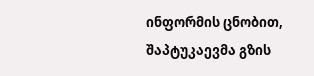ინფორმის ცნობით, შაპტუკაევმა გზის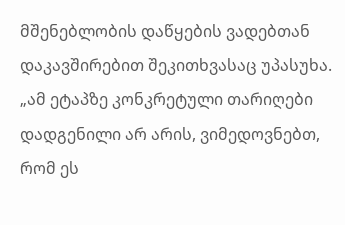მშენებლობის დაწყების ვადებთან დაკავშირებით შეკითხვასაც უპასუხა. „ამ ეტაპზე კონკრეტული თარიღები დადგენილი არ არის, ვიმედოვნებთ, რომ ეს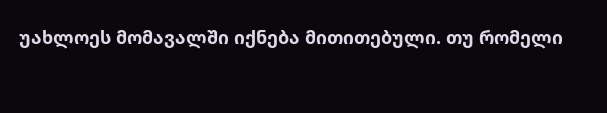უახლოეს მომავალში იქნება მითითებული. თუ რომელი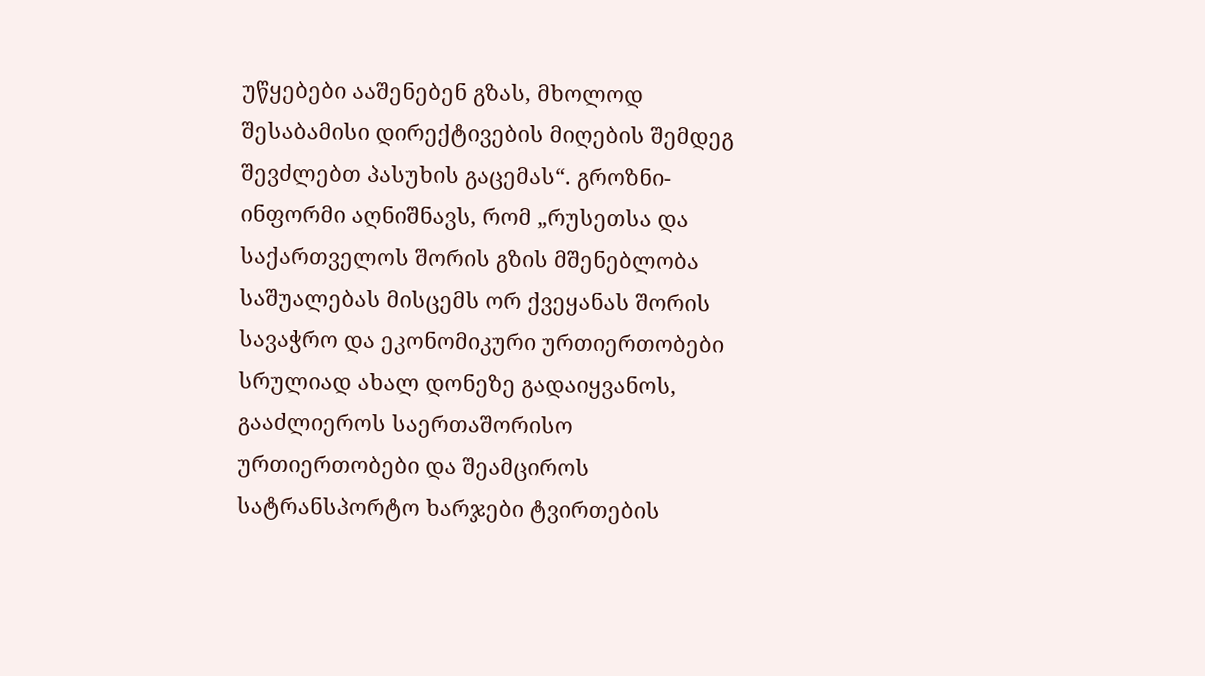უწყებები ააშენებენ გზას, მხოლოდ შესაბამისი დირექტივების მიღების შემდეგ შევძლებთ პასუხის გაცემას“. გროზნი-ინფორმი აღნიშნავს, რომ „რუსეთსა და საქართველოს შორის გზის მშენებლობა საშუალებას მისცემს ორ ქვეყანას შორის სავაჭრო და ეკონომიკური ურთიერთობები სრულიად ახალ დონეზე გადაიყვანოს, გააძლიეროს საერთაშორისო ურთიერთობები და შეამციროს სატრანსპორტო ხარჯები ტვირთების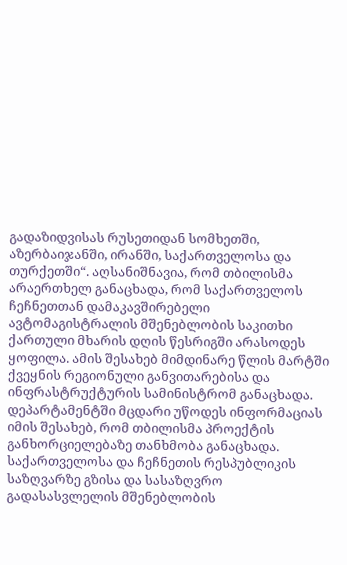გადაზიდვისას რუსეთიდან სომხეთში, აზერბაიჯანში, ირანში, საქართველოსა და თურქეთში“. აღსანიშნავია, რომ თბილისმა არაერთხელ განაცხადა, რომ საქართველოს ჩეჩნეთთან დამაკავშირებელი ავტომაგისტრალის მშენებლობის საკითხი ქართული მხარის დღის წესრიგში არასოდეს ყოფილა. ამის შესახებ მიმდინარე წლის მარტში ქვეყნის რეგიონული განვითარებისა და ინფრასტრუქტურის სამინისტრომ განაცხადა. დეპარტამენტში მცდარი უწოდეს ინფორმაციას იმის შესახებ, რომ თბილისმა პროექტის განხორციელებაზე თანხმობა განაცხადა. საქართველოსა და ჩეჩნეთის რესპუბლიკის საზღვარზე გზისა და სასაზღვრო გადასასვლელის მშენებლობის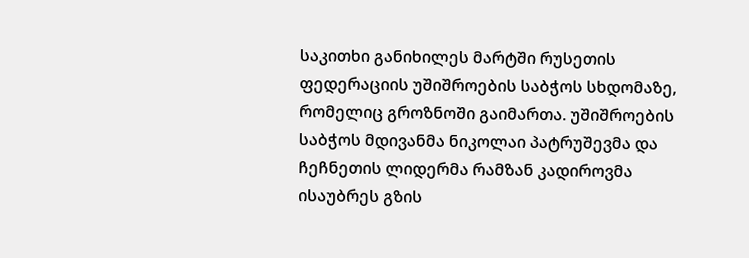საკითხი განიხილეს მარტში რუსეთის ფედერაციის უშიშროების საბჭოს სხდომაზე, რომელიც გროზნოში გაიმართა. უშიშროების საბჭოს მდივანმა ნიკოლაი პატრუშევმა და ჩეჩნეთის ლიდერმა რამზან კადიროვმა ისაუბრეს გზის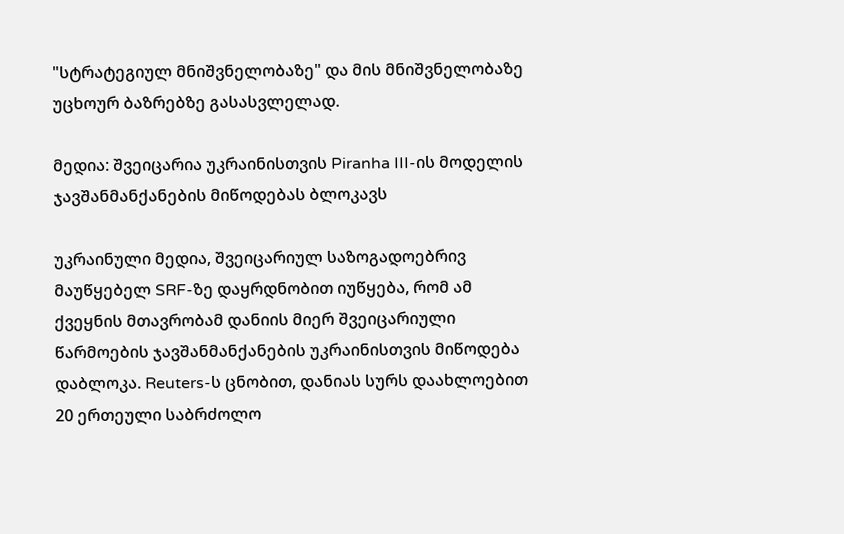"სტრატეგიულ მნიშვნელობაზე" და მის მნიშვნელობაზე უცხოურ ბაზრებზე გასასვლელად.

მედია: შვეიცარია უკრაინისთვის Piranha III-ის მოდელის ჯავშანმანქანების მიწოდებას ბლოკავს

უკრაინული მედია, შვეიცარიულ საზოგადოებრივ მაუწყებელ SRF-ზე დაყრდნობით იუწყება, რომ ამ ქვეყნის მთავრობამ დანიის მიერ შვეიცარიული წარმოების ჯავშანმანქანების უკრაინისთვის მიწოდება დაბლოკა. Reuters-ს ცნობით, დანიას სურს დაახლოებით 20 ერთეული საბრძოლო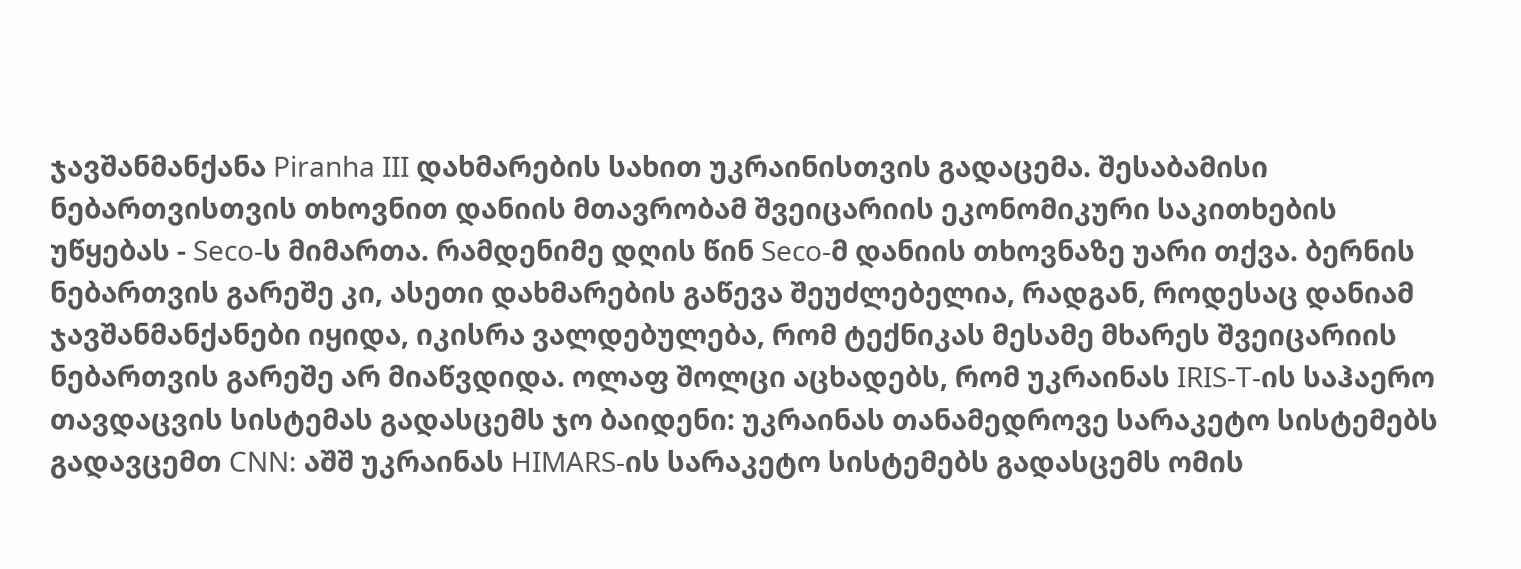ჯავშანმანქანა Piranha III დახმარების სახით უკრაინისთვის გადაცემა. შესაბამისი ნებართვისთვის თხოვნით დანიის მთავრობამ შვეიცარიის ეკონომიკური საკითხების უწყებას - Seco-ს მიმართა. რამდენიმე დღის წინ Seco-მ დანიის თხოვნაზე უარი თქვა. ბერნის ნებართვის გარეშე კი, ასეთი დახმარების გაწევა შეუძლებელია, რადგან, როდესაც დანიამ ჯავშანმანქანები იყიდა, იკისრა ვალდებულება, რომ ტექნიკას მესამე მხარეს შვეიცარიის ნებართვის გარეშე არ მიაწვდიდა. ოლაფ შოლცი აცხადებს, რომ უკრაინას IRIS-T-ის საჰაერო თავდაცვის სისტემას გადასცემს ჯო ბაიდენი: უკრაინას თანამედროვე სარაკეტო სისტემებს გადავცემთ CNN: აშშ უკრაინას HIMARS-ის სარაკეტო სისტემებს გადასცემს ომის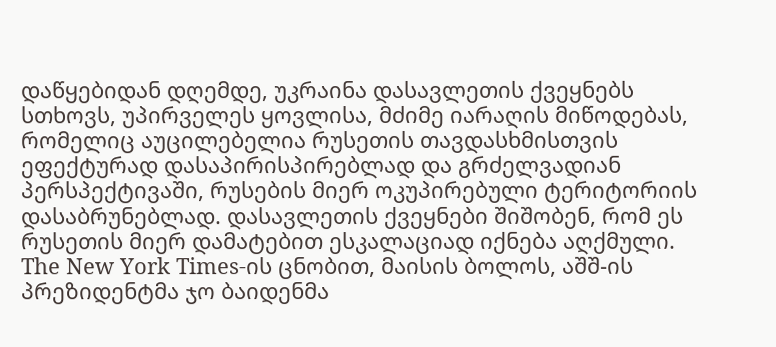დაწყებიდან დღემდე, უკრაინა დასავლეთის ქვეყნებს სთხოვს, უპირველეს ყოვლისა, მძიმე იარაღის მიწოდებას, რომელიც აუცილებელია რუსეთის თავდასხმისთვის ეფექტურად დასაპირისპირებლად და გრძელვადიან პერსპექტივაში, რუსების მიერ ოკუპირებული ტერიტორიის დასაბრუნებლად. დასავლეთის ქვეყნები შიშობენ, რომ ეს რუსეთის მიერ დამატებით ესკალაციად იქნება აღქმული. The New York Times-ის ცნობით, მაისის ბოლოს, აშშ-ის პრეზიდენტმა ჯო ბაიდენმა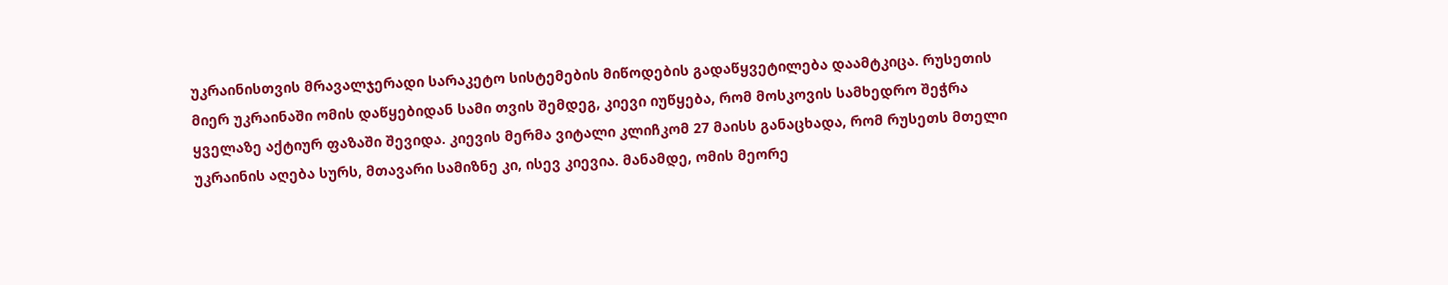უკრაინისთვის მრავალჯერადი სარაკეტო სისტემების მიწოდების გადაწყვეტილება დაამტკიცა. რუსეთის მიერ უკრაინაში ომის დაწყებიდან სამი თვის შემდეგ, კიევი იუწყება, რომ მოსკოვის სამხედრო შეჭრა ყველაზე აქტიურ ფაზაში შევიდა. კიევის მერმა ვიტალი კლიჩკომ 27 მაისს განაცხადა, რომ რუსეთს მთელი უკრაინის აღება სურს, მთავარი სამიზნე კი, ისევ კიევია. მანამდე, ომის მეორე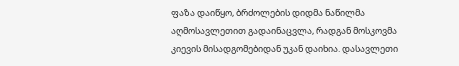ფაზა დაიწყო, ბრძოლების დიდმა ნაწილმა აღმოსავლეთით გადაინაცვლა, რადგან მოსკოვმა კიევის მისადგომებიდან უკან დაიხია. დასავლეთი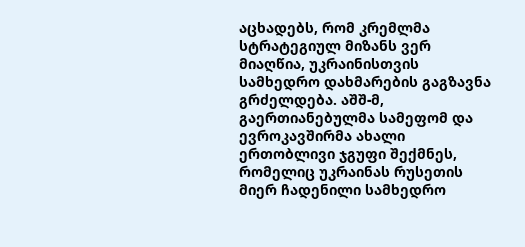აცხადებს, რომ კრემლმა სტრატეგიულ მიზანს ვერ მიაღწია, უკრაინისთვის სამხედრო დახმარების გაგზავნა გრძელდება. აშშ-მ, გაერთიანებულმა სამეფომ და ევროკავშირმა ახალი ერთობლივი ჯგუფი შექმნეს, რომელიც უკრაინას რუსეთის მიერ ჩადენილი სამხედრო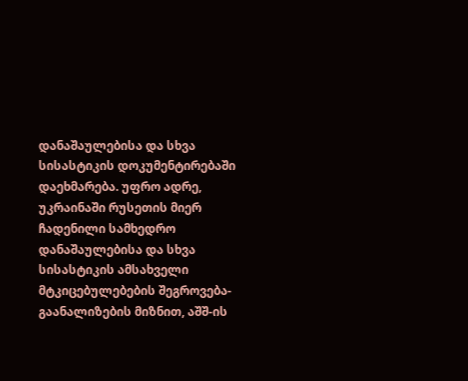დანაშაულებისა და სხვა სისასტიკის დოკუმენტირებაში დაეხმარება. უფრო ადრე, უკრაინაში რუსეთის მიერ ჩადენილი სამხედრო დანაშაულებისა და სხვა სისასტიკის ამსახველი მტკიცებულებების შეგროვება-გაანალიზების მიზნით, აშშ-ის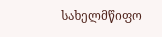სახელმწიფო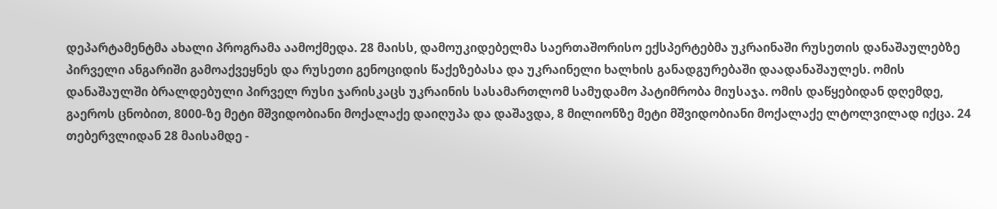დეპარტამენტმა ახალი პროგრამა აამოქმედა. 28 მაისს, დამოუკიდებელმა საერთაშორისო ექსპერტებმა უკრაინაში რუსეთის დანაშაულებზე პირველი ანგარიში გამოაქვეყნეს და რუსეთი გენოციდის წაქეზებასა და უკრაინელი ხალხის განადგურებაში დაადანაშაულეს. ომის დანაშაულში ბრალდებული პირველ რუსი ჯარისკაცს უკრაინის სასამართლომ სამუდამო პატიმრობა მიუსაჯა. ომის დაწყებიდან დღემდე, გაეროს ცნობით, 8000-ზე მეტი მშვიდობიანი მოქალაქე დაიღუპა და დაშავდა, 8 მილიონზე მეტი მშვიდობიანი მოქალაქე ლტოლვილად იქცა. 24 თებერვლიდან 28 მაისამდე -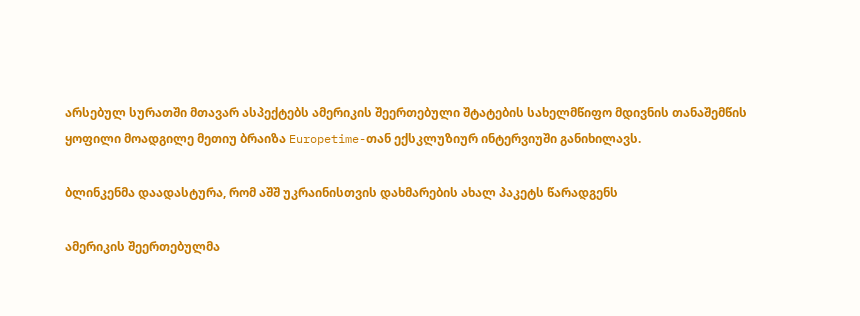არსებულ სურათში მთავარ ასპექტებს ამერიკის შეერთებული შტატების სახელმწიფო მდივნის თანაშემწის ყოფილი მოადგილე მეთიუ ბრაიზა Europetime-თან ექსკლუზიურ ინტერვიუში განიხილავს.

ბლინკენმა დაადასტურა, რომ აშშ უკრაინისთვის დახმარების ახალ პაკეტს წარადგენს

ამერიკის შეერთებულმა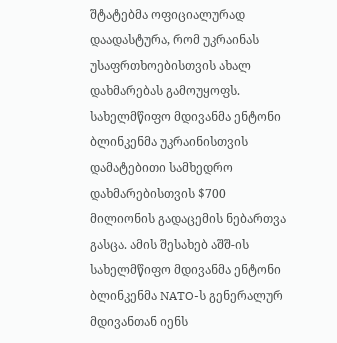შტატებმა ოფიციალურად დაადასტურა, რომ უკრაინას უსაფრთხოებისთვის ახალ დახმარებას გამოუყოფს. სახელმწიფო მდივანმა ენტონი ბლინკენმა უკრაინისთვის დამატებითი სამხედრო დახმარებისთვის $700 მილიონის გადაცემის ნებართვა გასცა. ამის შესახებ აშშ-ის სახელმწიფო მდივანმა ენტონი ბლინკენმა NATO-ს გენერალურ მდივანთან იენს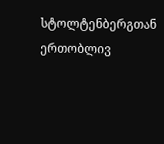სტოლტენბერგთან ერთობლივ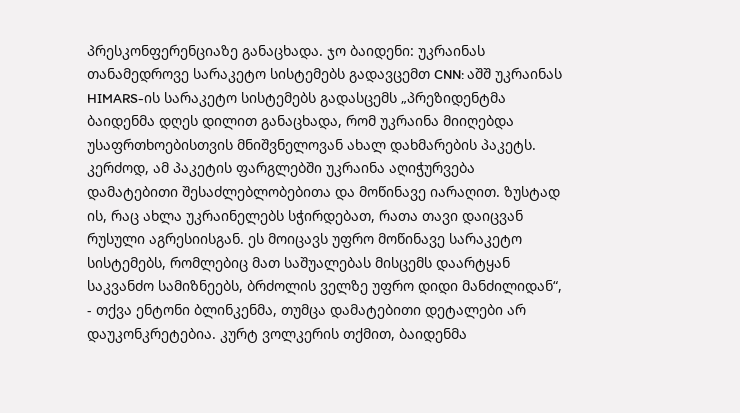პრესკონფერენციაზე განაცხადა. ჯო ბაიდენი: უკრაინას თანამედროვე სარაკეტო სისტემებს გადავცემთ CNN: აშშ უკრაინას HIMARS-ის სარაკეტო სისტემებს გადასცემს „პრეზიდენტმა ბაიდენმა დღეს დილით განაცხადა, რომ უკრაინა მიიღებდა უსაფრთხოებისთვის მნიშვნელოვან ახალ დახმარების პაკეტს. კერძოდ, ამ პაკეტის ფარგლებში უკრაინა აღიჭურვება დამატებითი შესაძლებლობებითა და მოწინავე იარაღით. ზუსტად ის, რაც ახლა უკრაინელებს სჭირდებათ, რათა თავი დაიცვან რუსული აგრესიისგან. ეს მოიცავს უფრო მოწინავე სარაკეტო სისტემებს, რომლებიც მათ საშუალებას მისცემს დაარტყან საკვანძო სამიზნეებს, ბრძოლის ველზე უფრო დიდი მანძილიდან“, - თქვა ენტონი ბლინკენმა, თუმცა დამატებითი დეტალები არ დაუკონკრეტებია. კურტ ვოლკერის თქმით, ბაიდენმა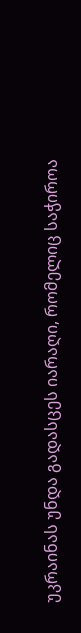უკრაინას უნდა გადასცეს იარაღი, რომელიც საჭიროა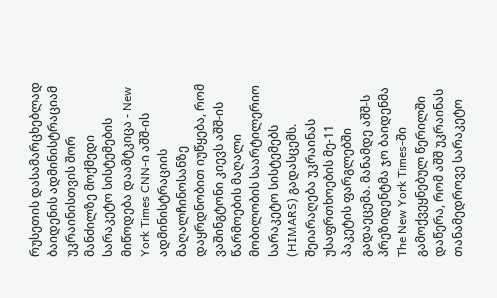რუსეთის დასამარცხებლად ბაიდენის ადმინისტრაციამ უკრაინისთვის შორ მანძილზე მოქმედი სარაკეტო სისტემების მიწოდება დაამტკიცა - New York Times CNN-ი აშშ-ის ადმინისტრაციის მაღალჩინოსანზე დაყრდნობით იუწყება, რომ ვაშინგტონი კიევს აშშ-ის წარმოების მაღალი მობილობის საარტილერიო სარაკეტო სისტემებს (HIMARS) გადასცემს. შეიარაღება უკრაინას უსაფრთხოების მე-11 პაკეტის ფარგლებში გადაეცემა. მანამდე აშშ-ს პრეზიდენტმა ჯო ბაიდენმა The New York Times-ში გამოქვეყნებულ წერილში დაწერა, რომ აშშ უკრაინას თანამედროვე სარაკეტო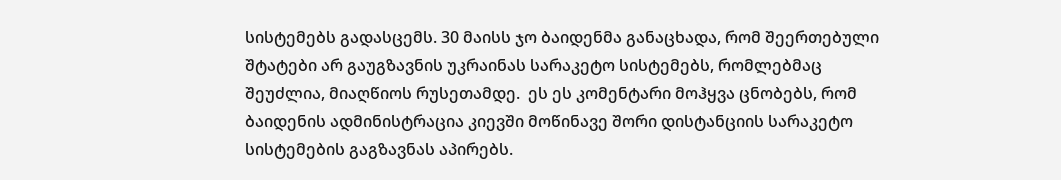სისტემებს გადასცემს. 30 მაისს ჯო ბაიდენმა განაცხადა, რომ შეერთებული შტატები არ გაუგზავნის უკრაინას სარაკეტო სისტემებს, რომლებმაც შეუძლია, მიაღწიოს რუსეთამდე.  ეს ეს კომენტარი მოჰყვა ცნობებს, რომ ბაიდენის ადმინისტრაცია კიევში მოწინავე შორი დისტანციის სარაკეტო სისტემების გაგზავნას აპირებს.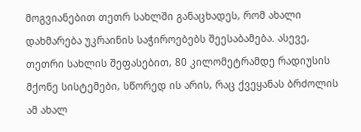მოგვიანებით თეთრ სახლში განაცხადეს, რომ ახალი დახმარება უკრაინის საჭიროებებს შეესაბამება. ასევე, თეთრი სახლის შეფასებით, 80 კილომეტრამდე რადიუსის მქონე სისტემები, სწორედ ის არის, რაც ქვეყანას ბრძოლის ამ ახალ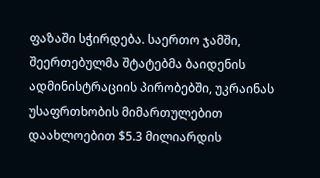ფაზაში სჭირდება. საერთო ჯამში, შეერთებულმა შტატებმა ბაიდენის ადმინისტრაციის პირობებში, უკრაინას უსაფრთხობის მიმართულებით დაახლოებით $5.3 მილიარდის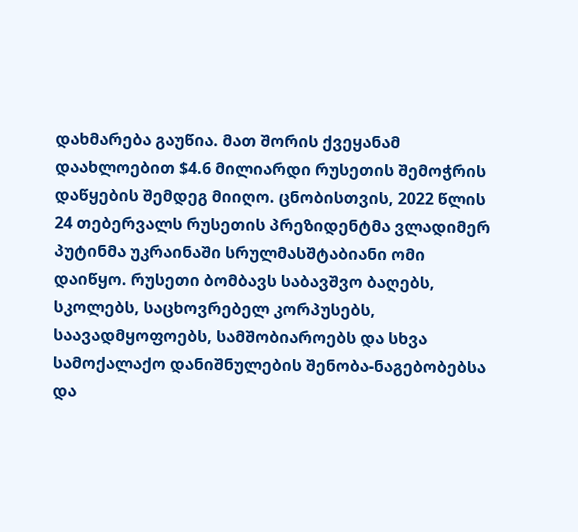დახმარება გაუწია. მათ შორის ქვეყანამ დაახლოებით $4.6 მილიარდი რუსეთის შემოჭრის დაწყების შემდეგ მიიღო. ცნობისთვის, 2022 წლის 24 თებერვალს რუსეთის პრეზიდენტმა ვლადიმერ პუტინმა უკრაინაში სრულმასშტაბიანი ომი დაიწყო. რუსეთი ბომბავს საბავშვო ბაღებს, სკოლებს, საცხოვრებელ კორპუსებს, საავადმყოფოებს, სამშობიაროებს და სხვა სამოქალაქო დანიშნულების შენობა-ნაგებობებსა და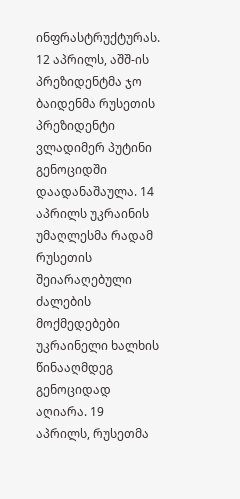ინფრასტრუქტურას. 12 აპრილს, აშშ-ის პრეზიდენტმა ჯო ბაიდენმა რუსეთის პრეზიდენტი ვლადიმერ პუტინი გენოციდში დაადანაშაულა. 14 აპრილს უკრაინის უმაღლესმა რადამ რუსეთის შეიარაღებული ძალების მოქმედებები უკრაინელი ხალხის წინააღმდეგ გენოციდად აღიარა. 19 აპრილს, რუსეთმა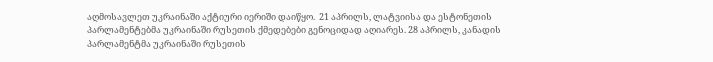აღმოსავლეთ უკრაინაში აქტიური იერიში დაიწყო.  21 აპრილს, ლატვიისა და ესტონეთის პარლამენტებმა უკრაინაში რუსეთის ქმედებები გენოციდად აღიარეს. 28 აპრილს, კანადის პარლამენტმა უკრაინაში რუსეთის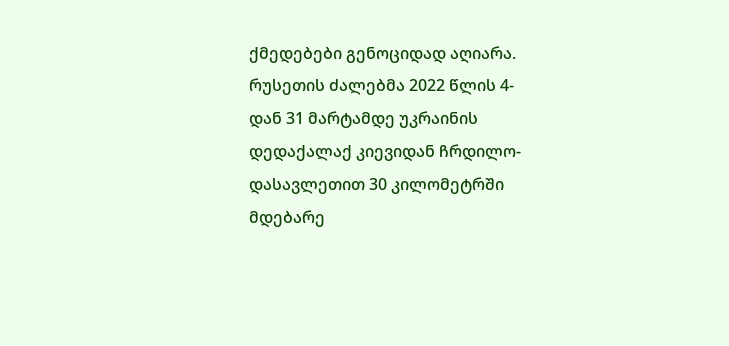ქმედებები გენოციდად აღიარა. რუსეთის ძალებმა 2022 წლის 4-დან 31 მარტამდე უკრაინის დედაქალაქ კიევიდან ჩრდილო-დასავლეთით 30 კილომეტრში მდებარე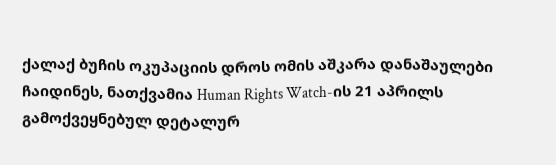ქალაქ ბუჩის ოკუპაციის დროს ომის აშკარა დანაშაულები ჩაიდინეს, ნათქვამია Human Rights Watch-ის 21 აპრილს გამოქვეყნებულ დეტალურ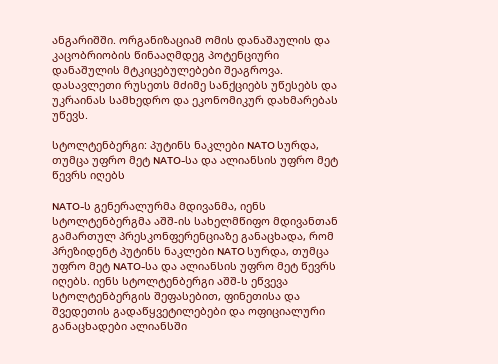ანგარიშში. ორგანიზაციამ ომის დანაშაულის და კაცობრიობის წინააღმდეგ პოტენციური დანაშულის მტკიცებულებები შეაგროვა. დასავლეთი რუსეთს მძიმე სანქციებს უწესებს და უკრაინას სამხედრო და ეკონომიკურ დახმარებას უწევს.

სტოლტენბერგი: პუტინს ნაკლები NATO სურდა, თუმცა უფრო მეტ NATO-სა და ალიანსის უფრო მეტ წევრს იღებს

NATO-ს გენერალურმა მდივანმა, იენს სტოლტენბერგმა აშშ-ის სახელმწიფო მდივანთან გამართულ პრესკონფერენციაზე განაცხადა, რომ პრეზიდენტ პუტინს ნაკლები NATO სურდა, თუმცა უფრო მეტ NATO-სა და ალიანსის უფრო მეტ წევრს იღებს. იენს სტოლტენბერგი აშშ-ს ეწვევა სტოლტენბერგის შეფასებით, ფინეთისა და შვედეთის გადაწყვეტილებები და ოფიციალური განაცხადები ალიანსში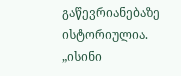გაწევრიანებაზე ისტორიულია. „ისინი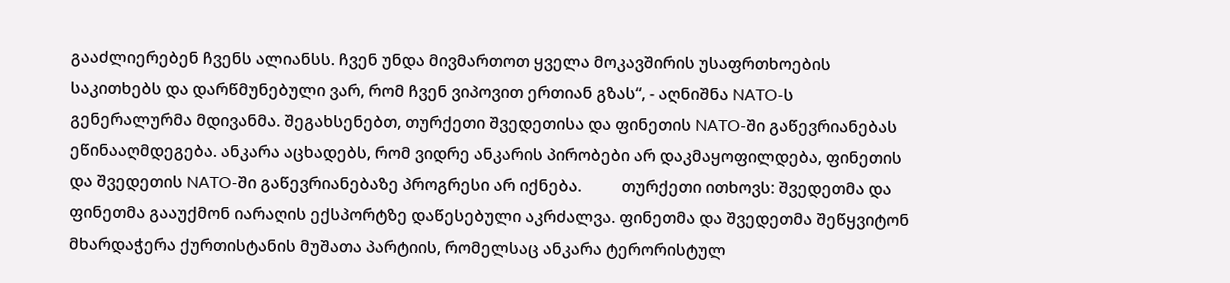გააძლიერებენ ჩვენს ალიანსს. ჩვენ უნდა მივმართოთ ყველა მოკავშირის უსაფრთხოების საკითხებს და დარწმუნებული ვარ, რომ ჩვენ ვიპოვით ერთიან გზას“, - აღნიშნა NATO-ს გენერალურმა მდივანმა. შეგახსენებთ, თურქეთი შვედეთისა და ფინეთის NATO-ში გაწევრიანებას ეწინააღმდეგება. ანკარა აცხადებს, რომ ვიდრე ანკარის პირობები არ დაკმაყოფილდება, ფინეთის და შვედეთის NATO-ში გაწევრიანებაზე პროგრესი არ იქნება.          თურქეთი ითხოვს: შვედეთმა და ფინეთმა გააუქმონ იარაღის ექსპორტზე დაწესებული აკრძალვა. ფინეთმა და შვედეთმა შეწყვიტონ მხარდაჭერა ქურთისტანის მუშათა პარტიის, რომელსაც ანკარა ტერორისტულ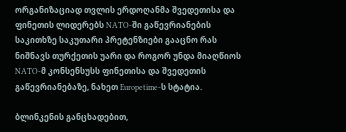ორგანიზაციად თვლის ერდოღანმა შვედეთისა და ფინეთის ლიდერებს NATO-ში გაწევრიანების საკითხზე საკუთარი პრეტენზიები გააცნო რას ნიშნავს თურქეთის უარი და როგორ უნდა მიაღწიოს NATO-მ კონსენსუსს ფინეთისა და შვედეთის გაწევრიანებაზე, ნახეთ Europetime-ს სტატია.

ბლინკენის განცხადებით,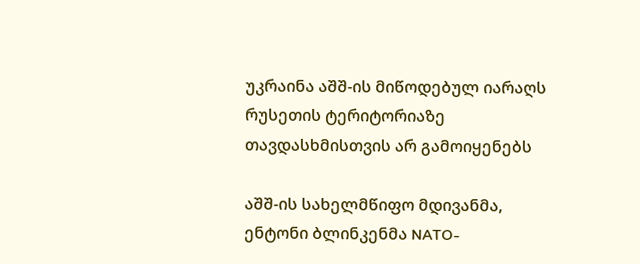უკრაინა აშშ-ის მიწოდებულ იარაღს რუსეთის ტერიტორიაზე თავდასხმისთვის არ გამოიყენებს

აშშ-ის სახელმწიფო მდივანმა, ენტონი ბლინკენმა NATO-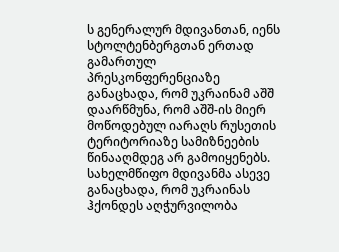ს გენერალურ მდივანთან, იენს სტოლტენბერგთან ერთად გამართულ პრესკონფერენციაზე განაცხადა, რომ უკრაინამ აშშ დაარწმუნა, რომ აშშ-ის მიერ მოწოდებულ იარაღს რუსეთის ტერიტორიაზე სამიზნეების წინააღმდეგ არ გამოიყენებს. სახელმწიფო მდივანმა ასევე განაცხადა, რომ უკრაინას ჰქონდეს აღჭურვილობა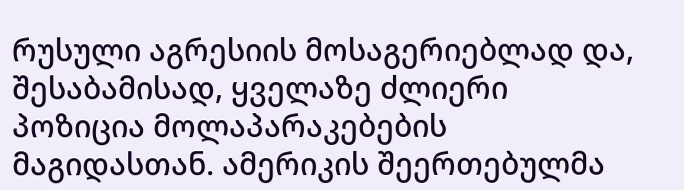რუსული აგრესიის მოსაგერიებლად და, შესაბამისად, ყველაზე ძლიერი პოზიცია მოლაპარაკებების მაგიდასთან. ამერიკის შეერთებულმა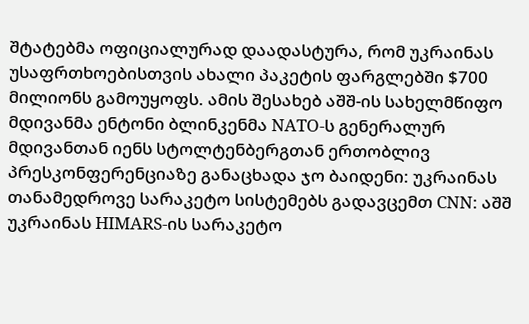შტატებმა ოფიციალურად დაადასტურა, რომ უკრაინას უსაფრთხოებისთვის ახალი პაკეტის ფარგლებში $700 მილიონს გამოუყოფს. ამის შესახებ აშშ-ის სახელმწიფო მდივანმა ენტონი ბლინკენმა NATO-ს გენერალურ მდივანთან იენს სტოლტენბერგთან ერთობლივ პრესკონფერენციაზე განაცხადა ჯო ბაიდენი: უკრაინას თანამედროვე სარაკეტო სისტემებს გადავცემთ CNN: აშშ უკრაინას HIMARS-ის სარაკეტო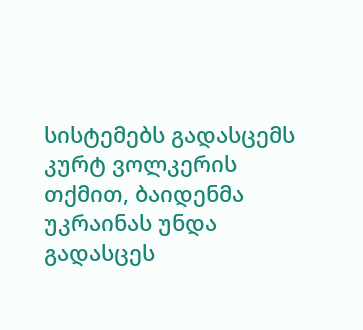სისტემებს გადასცემს კურტ ვოლკერის თქმით, ბაიდენმა უკრაინას უნდა გადასცეს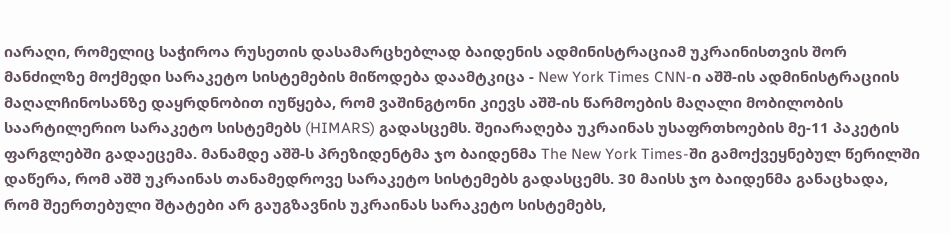იარაღი, რომელიც საჭიროა რუსეთის დასამარცხებლად ბაიდენის ადმინისტრაციამ უკრაინისთვის შორ მანძილზე მოქმედი სარაკეტო სისტემების მიწოდება დაამტკიცა - New York Times CNN-ი აშშ-ის ადმინისტრაციის მაღალჩინოსანზე დაყრდნობით იუწყება, რომ ვაშინგტონი კიევს აშშ-ის წარმოების მაღალი მობილობის საარტილერიო სარაკეტო სისტემებს (HIMARS) გადასცემს. შეიარაღება უკრაინას უსაფრთხოების მე-11 პაკეტის ფარგლებში გადაეცემა. მანამდე აშშ-ს პრეზიდენტმა ჯო ბაიდენმა The New York Times-ში გამოქვეყნებულ წერილში დაწერა, რომ აშშ უკრაინას თანამედროვე სარაკეტო სისტემებს გადასცემს. 30 მაისს ჯო ბაიდენმა განაცხადა, რომ შეერთებული შტატები არ გაუგზავნის უკრაინას სარაკეტო სისტემებს,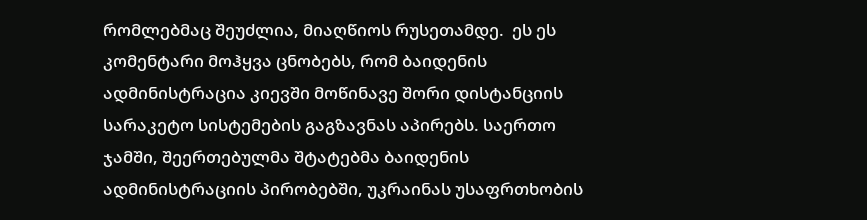რომლებმაც შეუძლია, მიაღწიოს რუსეთამდე.  ეს ეს კომენტარი მოჰყვა ცნობებს, რომ ბაიდენის ადმინისტრაცია კიევში მოწინავე შორი დისტანციის სარაკეტო სისტემების გაგზავნას აპირებს. საერთო ჯამში, შეერთებულმა შტატებმა ბაიდენის ადმინისტრაციის პირობებში, უკრაინას უსაფრთხობის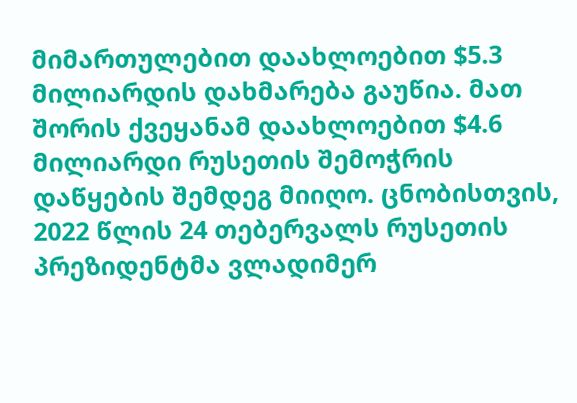მიმართულებით დაახლოებით $5.3 მილიარდის დახმარება გაუწია. მათ შორის ქვეყანამ დაახლოებით $4.6 მილიარდი რუსეთის შემოჭრის დაწყების შემდეგ მიიღო. ცნობისთვის, 2022 წლის 24 თებერვალს რუსეთის პრეზიდენტმა ვლადიმერ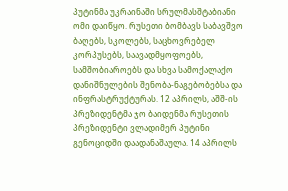პუტინმა უკრაინაში სრულმასშტაბიანი ომი დაიწყო. რუსეთი ბომბავს საბავშვო ბაღებს, სკოლებს, საცხოვრებელ კორპუსებს, საავადმყოფოებს, სამშობიაროებს და სხვა სამოქალაქო დანიშნულების შენობა-ნაგებობებსა და ინფრასტრუქტურას. 12 აპრილს, აშშ-ის პრეზიდენტმა ჯო ბაიდენმა რუსეთის პრეზიდენტი ვლადიმერ პუტინი გენოციდში დაადანაშაულა. 14 აპრილს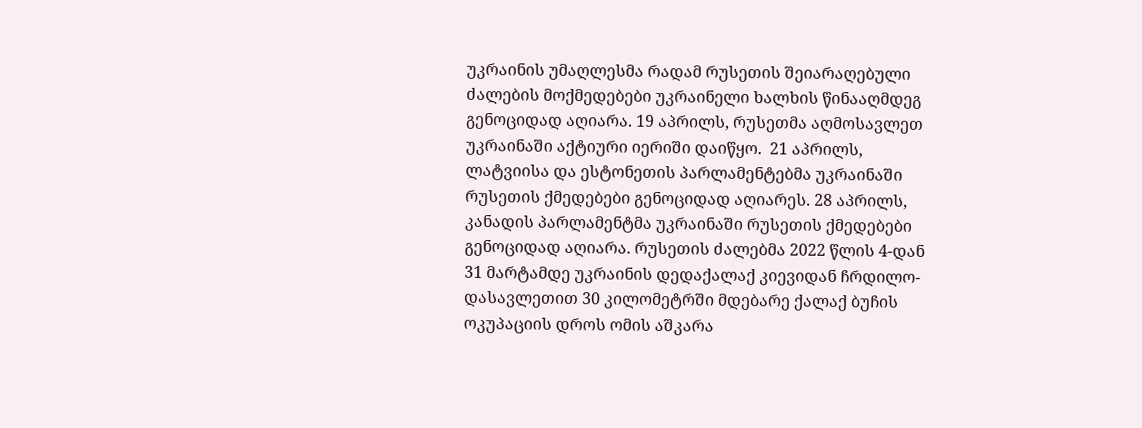უკრაინის უმაღლესმა რადამ რუსეთის შეიარაღებული ძალების მოქმედებები უკრაინელი ხალხის წინააღმდეგ გენოციდად აღიარა. 19 აპრილს, რუსეთმა აღმოსავლეთ უკრაინაში აქტიური იერიში დაიწყო.  21 აპრილს, ლატვიისა და ესტონეთის პარლამენტებმა უკრაინაში რუსეთის ქმედებები გენოციდად აღიარეს. 28 აპრილს, კანადის პარლამენტმა უკრაინაში რუსეთის ქმედებები გენოციდად აღიარა. რუსეთის ძალებმა 2022 წლის 4-დან 31 მარტამდე უკრაინის დედაქალაქ კიევიდან ჩრდილო-დასავლეთით 30 კილომეტრში მდებარე ქალაქ ბუჩის ოკუპაციის დროს ომის აშკარა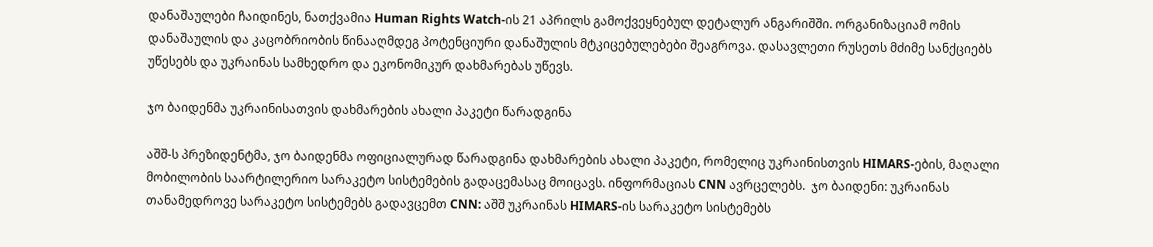დანაშაულები ჩაიდინეს, ნათქვამია Human Rights Watch-ის 21 აპრილს გამოქვეყნებულ დეტალურ ანგარიშში. ორგანიზაციამ ომის დანაშაულის და კაცობრიობის წინააღმდეგ პოტენციური დანაშულის მტკიცებულებები შეაგროვა. დასავლეთი რუსეთს მძიმე სანქციებს უწესებს და უკრაინას სამხედრო და ეკონომიკურ დახმარებას უწევს.

ჯო ბაიდენმა უკრაინისათვის დახმარების ახალი პაკეტი წარადგინა

აშშ-ს პრეზიდენტმა, ჯო ბაიდენმა ოფიციალურად წარადგინა დახმარების ახალი პაკეტი, რომელიც უკრაინისთვის HIMARS-ების, მაღალი მობილობის საარტილერიო სარაკეტო სისტემების გადაცემასაც მოიცავს. ინფორმაციას CNN ავრცელებს.  ჯო ბაიდენი: უკრაინას თანამედროვე სარაკეტო სისტემებს გადავცემთ CNN: აშშ უკრაინას HIMARS-ის სარაკეტო სისტემებს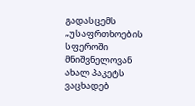გადასცემს „უსაფრთხოების სფეროში მნიშვნელოვან ახალ პაკეტს ვაცხადებ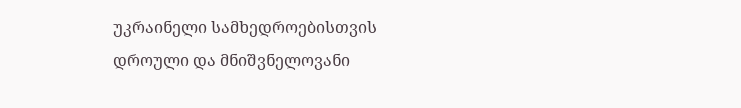უკრაინელი სამხედროებისთვის დროული და მნიშვნელოვანი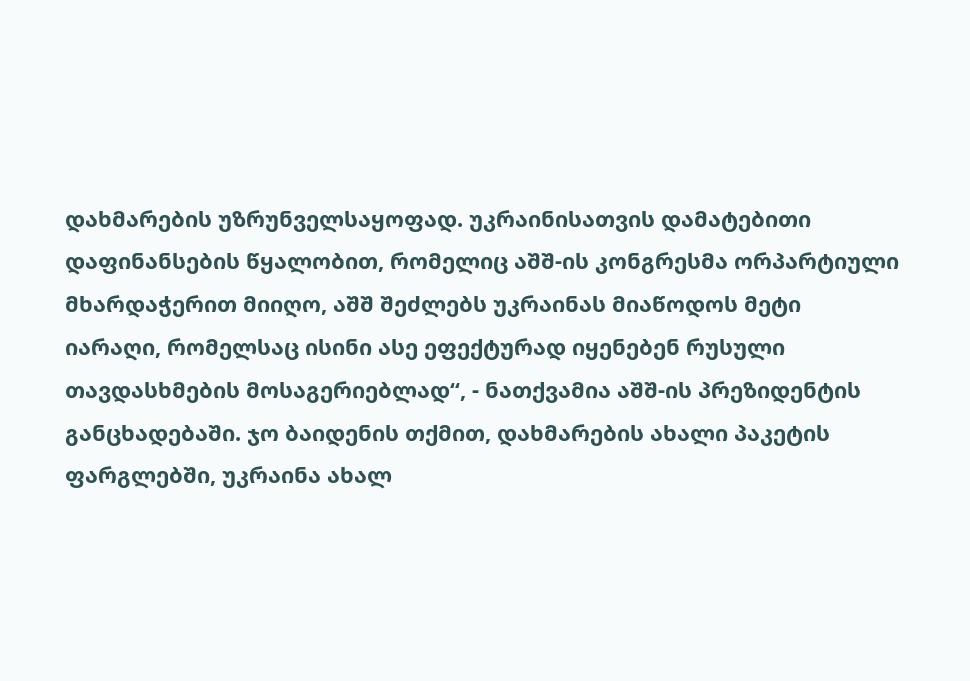დახმარების უზრუნველსაყოფად. უკრაინისათვის დამატებითი დაფინანსების წყალობით, რომელიც აშშ-ის კონგრესმა ორპარტიული მხარდაჭერით მიიღო, აშშ შეძლებს უკრაინას მიაწოდოს მეტი იარაღი, რომელსაც ისინი ასე ეფექტურად იყენებენ რუსული თავდასხმების მოსაგერიებლად“, - ნათქვამია აშშ-ის პრეზიდენტის განცხადებაში. ჯო ბაიდენის თქმით, დახმარების ახალი პაკეტის ფარგლებში, უკრაინა ახალ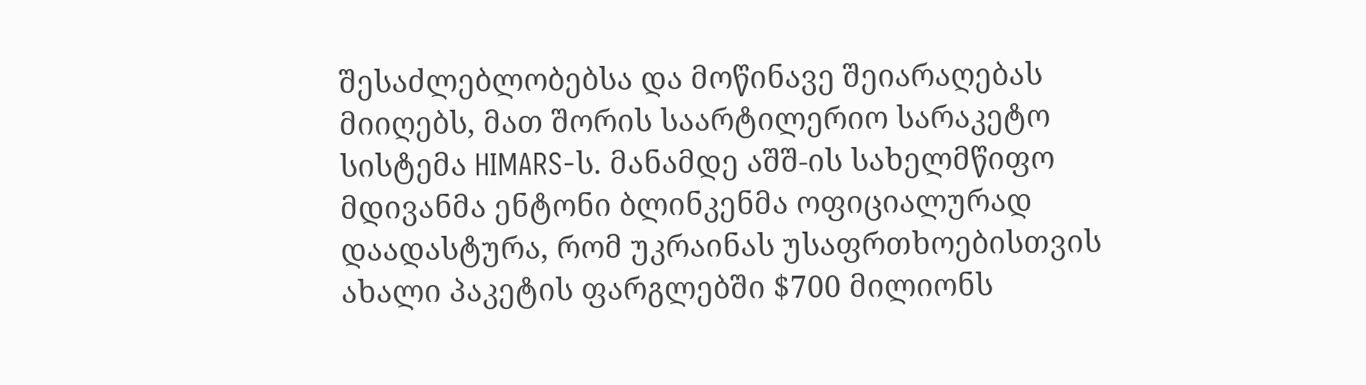შესაძლებლობებსა და მოწინავე შეიარაღებას მიიღებს, მათ შორის საარტილერიო სარაკეტო სისტემა HIMARS-ს. მანამდე აშშ-ის სახელმწიფო მდივანმა ენტონი ბლინკენმა ოფიციალურად დაადასტურა, რომ უკრაინას უსაფრთხოებისთვის ახალი პაკეტის ფარგლებში $700 მილიონს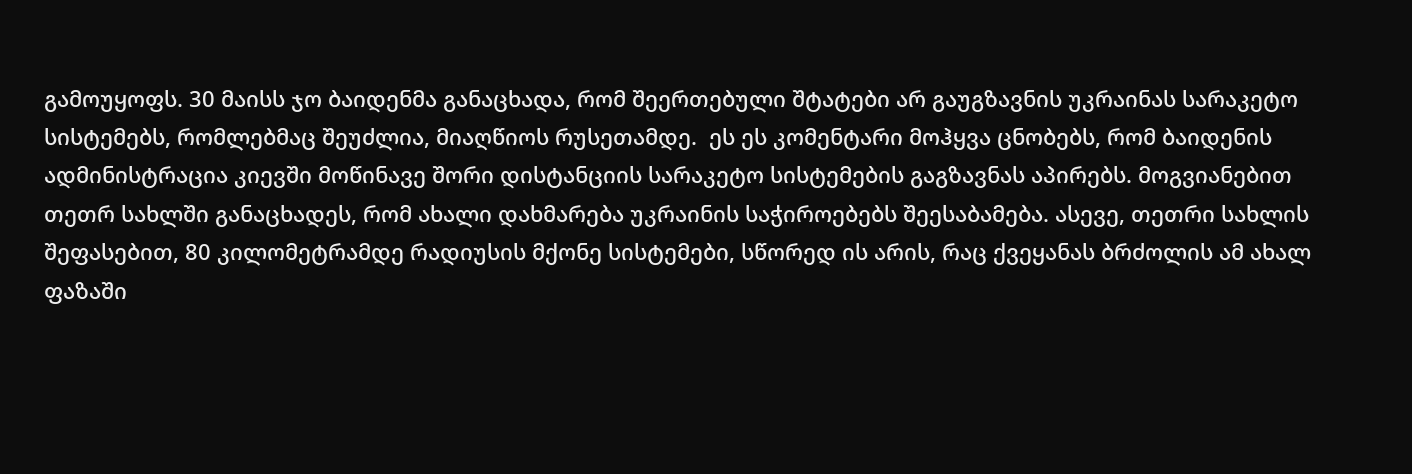გამოუყოფს. 30 მაისს ჯო ბაიდენმა განაცხადა, რომ შეერთებული შტატები არ გაუგზავნის უკრაინას სარაკეტო სისტემებს, რომლებმაც შეუძლია, მიაღწიოს რუსეთამდე.  ეს ეს კომენტარი მოჰყვა ცნობებს, რომ ბაიდენის ადმინისტრაცია კიევში მოწინავე შორი დისტანციის სარაკეტო სისტემების გაგზავნას აპირებს. მოგვიანებით თეთრ სახლში განაცხადეს, რომ ახალი დახმარება უკრაინის საჭიროებებს შეესაბამება. ასევე, თეთრი სახლის შეფასებით, 80 კილომეტრამდე რადიუსის მქონე სისტემები, სწორედ ის არის, რაც ქვეყანას ბრძოლის ამ ახალ ფაზაში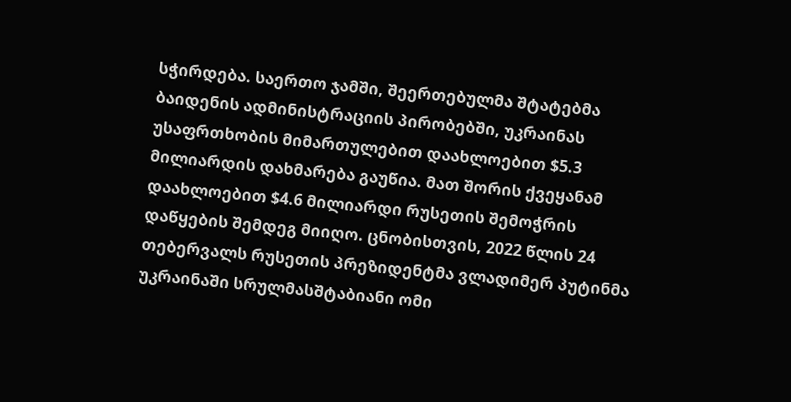სჭირდება. საერთო ჯამში, შეერთებულმა შტატებმა ბაიდენის ადმინისტრაციის პირობებში, უკრაინას უსაფრთხობის მიმართულებით დაახლოებით $5.3 მილიარდის დახმარება გაუწია. მათ შორის ქვეყანამ დაახლოებით $4.6 მილიარდი რუსეთის შემოჭრის დაწყების შემდეგ მიიღო. ცნობისთვის, 2022 წლის 24 თებერვალს რუსეთის პრეზიდენტმა ვლადიმერ პუტინმა უკრაინაში სრულმასშტაბიანი ომი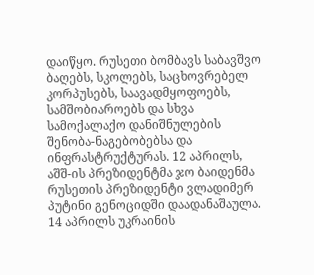დაიწყო. რუსეთი ბომბავს საბავშვო ბაღებს, სკოლებს, საცხოვრებელ კორპუსებს, საავადმყოფოებს, სამშობიაროებს და სხვა სამოქალაქო დანიშნულების შენობა-ნაგებობებსა და ინფრასტრუქტურას. 12 აპრილს, აშშ-ის პრეზიდენტმა ჯო ბაიდენმა რუსეთის პრეზიდენტი ვლადიმერ პუტინი გენოციდში დაადანაშაულა. 14 აპრილს უკრაინის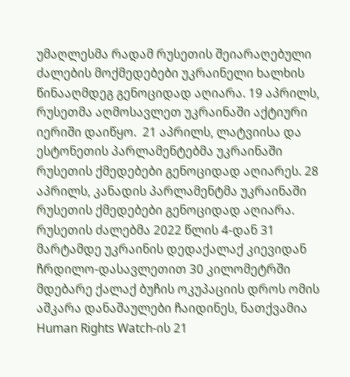უმაღლესმა რადამ რუსეთის შეიარაღებული ძალების მოქმედებები უკრაინელი ხალხის წინააღმდეგ გენოციდად აღიარა. 19 აპრილს, რუსეთმა აღმოსავლეთ უკრაინაში აქტიური იერიში დაიწყო.  21 აპრილს, ლატვიისა და ესტონეთის პარლამენტებმა უკრაინაში რუსეთის ქმედებები გენოციდად აღიარეს. 28 აპრილს, კანადის პარლამენტმა უკრაინაში რუსეთის ქმედებები გენოციდად აღიარა. რუსეთის ძალებმა 2022 წლის 4-დან 31 მარტამდე უკრაინის დედაქალაქ კიევიდან ჩრდილო-დასავლეთით 30 კილომეტრში მდებარე ქალაქ ბუჩის ოკუპაციის დროს ომის აშკარა დანაშაულები ჩაიდინეს, ნათქვამია Human Rights Watch-ის 21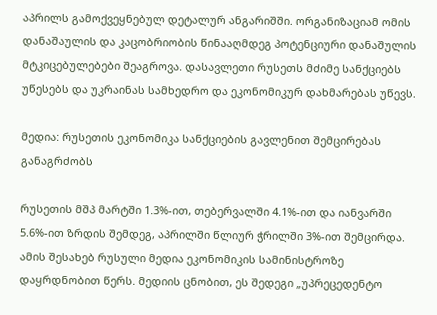აპრილს გამოქვეყნებულ დეტალურ ანგარიშში. ორგანიზაციამ ომის დანაშაულის და კაცობრიობის წინააღმდეგ პოტენციური დანაშულის მტკიცებულებები შეაგროვა. დასავლეთი რუსეთს მძიმე სანქციებს უწესებს და უკრაინას სამხედრო და ეკონომიკურ დახმარებას უწევს.

მედია: რუსეთის ეკონომიკა სანქციების გავლენით შემცირებას განაგრძობს

რუსეთის მშპ მარტში 1.3%-ით, თებერვალში 4.1%-ით და იანვარში 5.6%-ით ზრდის შემდეგ, აპრილში წლიურ ჭრილში 3%-ით შემცირდა. ამის შესახებ რუსული მედია ეკონომიკის სამინისტროზე დაყრდნობით წერს. მედიის ცნობით, ეს შედეგი „უპრეცედენტო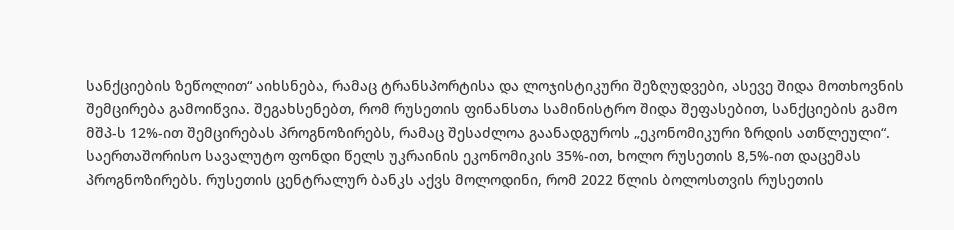სანქციების ზეწოლით“ აიხსნება, რამაც ტრანსპორტისა და ლოჯისტიკური შეზღუდვები, ასევე შიდა მოთხოვნის შემცირება გამოიწვია. შეგახსენებთ, რომ რუსეთის ფინანსთა სამინისტრო შიდა შეფასებით, სანქციების გამო მშპ-ს 12%-ით შემცირებას პროგნოზირებს, რამაც შესაძლოა გაანადგუროს „ეკონომიკური ზრდის ათწლეული“. საერთაშორისო სავალუტო ფონდი წელს უკრაინის ეკონომიკის 35%-ით, ხოლო რუსეთის 8,5%-ით დაცემას პროგნოზირებს. რუსეთის ცენტრალურ ბანკს აქვს მოლოდინი, რომ 2022 წლის ბოლოსთვის რუსეთის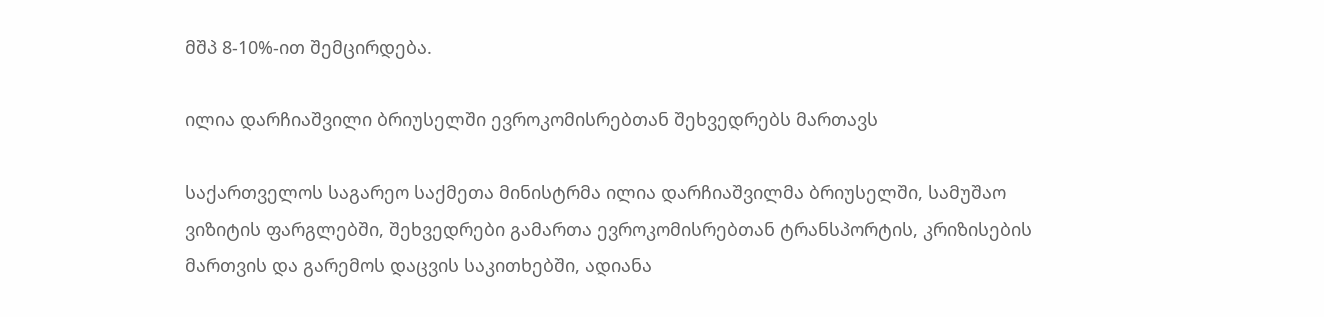მშპ 8-10%-ით შემცირდება.

ილია დარჩიაშვილი ბრიუსელში ევროკომისრებთან შეხვედრებს მართავს

საქართველოს საგარეო საქმეთა მინისტრმა ილია დარჩიაშვილმა ბრიუსელში, სამუშაო ვიზიტის ფარგლებში, შეხვედრები გამართა ევროკომისრებთან ტრანსპორტის, კრიზისების მართვის და გარემოს დაცვის საკითხებში, ადიანა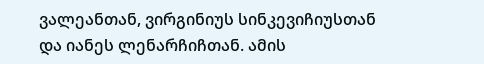ვალეანთან, ვირგინიუს სინკევიჩიუსთან და იანეს ლენარჩიჩთან. ამის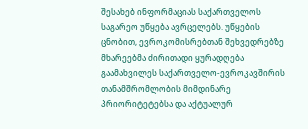შესახებ ინფორმაციას საქართველოს საგარეო უწყება ავრცელებს. უწყების ცნობით, ევროკომისრებთან შეხვედრებზე მხარეებმა ძირითადი ყურადღება გაამახვილეს საქართველო-ევროკავშირის თანამშრომლობის მიმდინარე პრიორიტეტებსა და აქტუალურ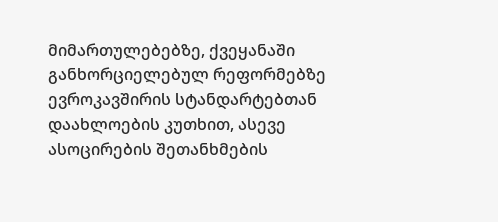მიმართულებებზე, ქვეყანაში განხორციელებულ რეფორმებზე ევროკავშირის სტანდარტებთან დაახლოების კუთხით, ასევე ასოცირების შეთანხმების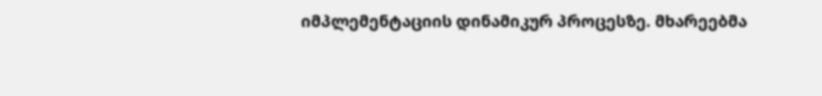იმპლემენტაციის დინამიკურ პროცესზე. მხარეებმა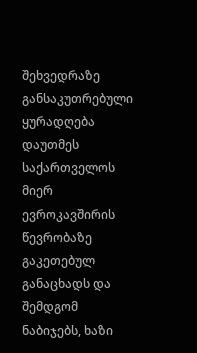შეხვედრაზე განსაკუთრებული ყურადღება დაუთმეს საქართველოს მიერ ევროკავშირის წევრობაზე გაკეთებულ განაცხადს და შემდგომ ნაბიჯებს, ხაზი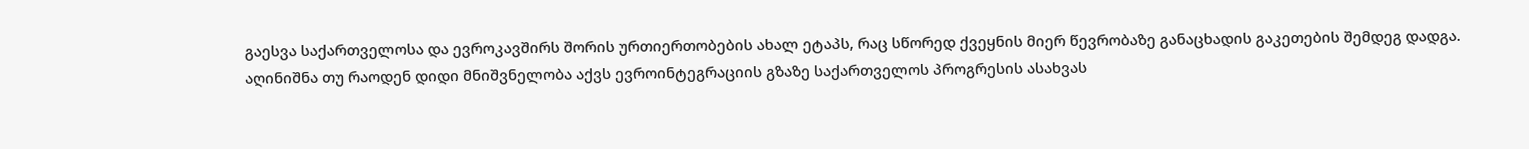გაესვა საქართველოსა და ევროკავშირს შორის ურთიერთობების ახალ ეტაპს, რაც სწორედ ქვეყნის მიერ წევრობაზე განაცხადის გაკეთების შემდეგ დადგა. აღინიშნა თუ რაოდენ დიდი მნიშვნელობა აქვს ევროინტეგრაციის გზაზე საქართველოს პროგრესის ასახვას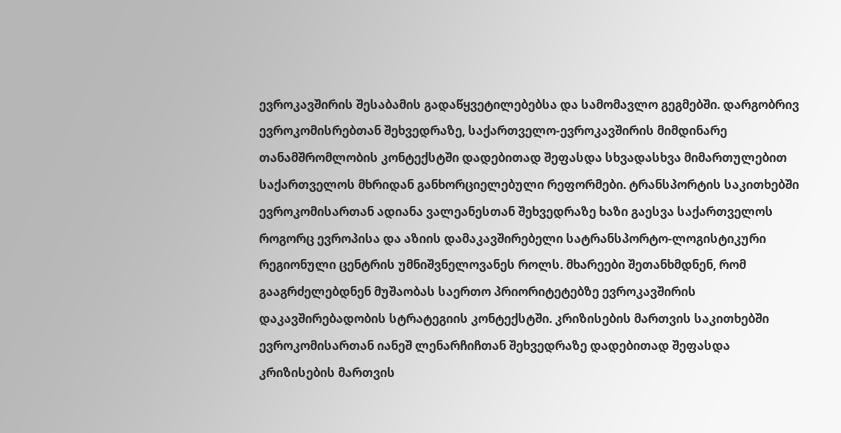ევროკავშირის შესაბამის გადაწყვეტილებებსა და სამომავლო გეგმებში. დარგობრივ ევროკომისრებთან შეხვედრაზე, საქართველო-ევროკავშირის მიმდინარე თანამშრომლობის კონტექსტში დადებითად შეფასდა სხვადასხვა მიმართულებით საქართველოს მხრიდან განხორციელებული რეფორმები. ტრანსპორტის საკითხებში ევროკომისართან ადიანა ვალეანესთან შეხვედრაზე ხაზი გაესვა საქართველოს როგორც ევროპისა და აზიის დამაკავშირებელი სატრანსპორტო-ლოგისტიკური რეგიონული ცენტრის უმნიშვნელოვანეს როლს. მხარეები შეთანხმდნენ, რომ გააგრძელებდნენ მუშაობას საერთო პრიორიტეტებზე ევროკავშირის დაკავშირებადობის სტრატეგიის კონტექსტში. კრიზისების მართვის საკითხებში ევროკომისართან იანეშ ლენარჩიჩთან შეხვედრაზე დადებითად შეფასდა კრიზისების მართვის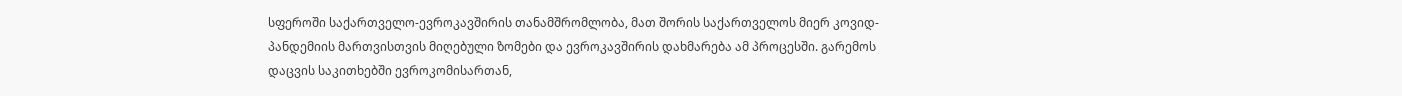სფეროში საქართველო-ევროკავშირის თანამშრომლობა, მათ შორის საქართველოს მიერ კოვიდ-პანდემიის მართვისთვის მიღებული ზომები და ევროკავშირის დახმარება ამ პროცესში. გარემოს დაცვის საკითხებში ევროკომისართან,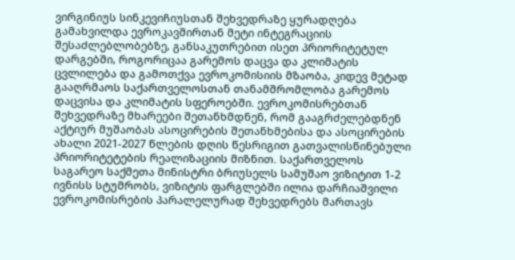ვირგინიუს სინკევიჩიუსთან შეხვედრაზე ყურადღება გამახვილდა ევროკავშირთან მეტი ინტეგრაციის შესაძლებლობებზე, განსაკუთრებით ისეთ პრიორიტეტულ დარგებში, როგორიცაა გარემოს დაცვა და კლიმატის ცვლილება და გამოთქვა ევროკომისიის მზაობა, კიდევ მეტად გააღრმაოს საქართველოსთან თანამშრომლობა გარემოს დაცვისა და კლიმატის სფეროებში. ევროკომისრებთან შეხვედრაზე მხარეები შეთანხმდნენ, რომ გააგრძელებდნენ აქტიურ მუშაობას ასოცირების შეთანხმებისა და ასოცირების ახალი 2021-2027 წლების დღის წესრიგით გათვალისწინებული პრიორიტეტების რეალიზაციის მიზნით. საქართველოს საგარეო საქმეთა მინისტრი ბრიუსელს სამუშაო ვიზიტით 1-2 ივნისს სტუმრობს, ვიზიტის ფარგლებში ილია დარჩიაშვილი ევროკომისრების პარალელურად შეხვედრებს მართავს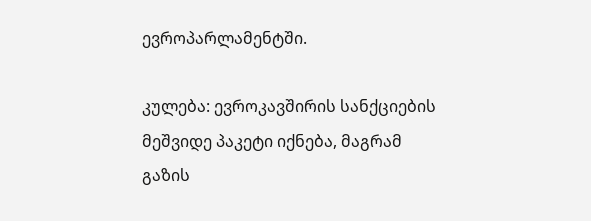ევროპარლამენტში.

კულება: ევროკავშირის სანქციების მეშვიდე პაკეტი იქნება, მაგრამ გაზის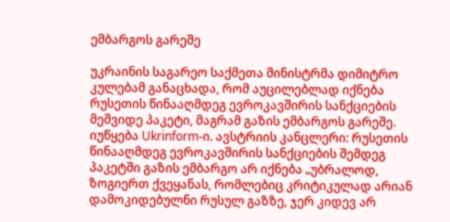ემბარგოს გარეშე

უკრაინის საგარეო საქმეთა მინისტრმა დიმიტრო კულებამ განაცხადა, რომ აუცილებლად იქნება რუსეთის წინააღმდეგ ევროკავშირის სანქციების მეშვიდე პაკეტი, მაგრამ გაზის ემბარგოს გარეშე. იუწყება Ukrinform-ი. ავსტრიის კანცლერი: რუსეთის წინააღმდეგ ევროკავშირის სანქციების შემდეგ პაკეტში გაზის ემბარგო არ იქნება „უბრალოდ, ზოგიერთ ქვეყანას, რომლებიც კრიტიკულად არიან დამოკიდებულნი რუსულ გაზზე, ჯერ კიდევ არ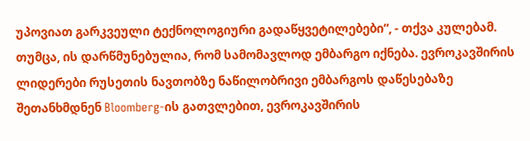უპოვიათ გარკვეული ტექნოლოგიური გადაწყვეტილებები“, - თქვა კულებამ. თუმცა, ის დარწმუნებულია, რომ სამომავლოდ ემბარგო იქნება. ევროკავშირის ლიდერები რუსეთის ნავთობზე ნაწილობრივი ემბარგოს დაწესებაზე შეთანხმდნენ Bloomberg-ის გათვლებით, ევროკავშირის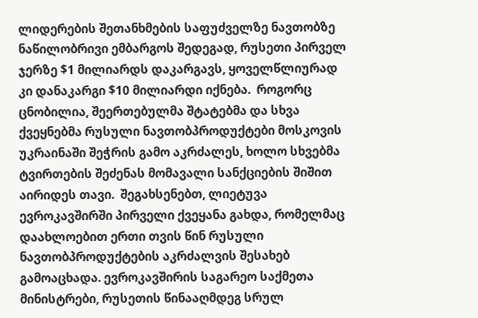ლიდერების შეთანხმების საფუძველზე ნავთობზე ნაწილობრივი ემბარგოს შედეგად, რუსეთი პირველ ჯერზე $1 მილიარდს დაკარგავს, ყოველწლიურად კი დანაკარგი $10 მილიარდი იქნება.  როგორც ცნობილია, შეერთებულმა შტატებმა და სხვა ქვეყნებმა რუსული ნავთობპროდუქტები მოსკოვის უკრაინაში შეჭრის გამო აკრძალეს, ხოლო სხვებმა ტვირთების შეძენას მომავალი სანქციების შიშით აირიდეს თავი.  შეგახსენებთ, ლიეტუვა ევროკავშირში პირველი ქვეყანა გახდა, რომელმაც დაახლოებით ერთი თვის წინ რუსული ნავთობპროდუქტების აკრძალვის შესახებ გამოაცხადა. ევროკავშირის საგარეო საქმეთა მინისტრები, რუსეთის წინააღმდეგ სრულ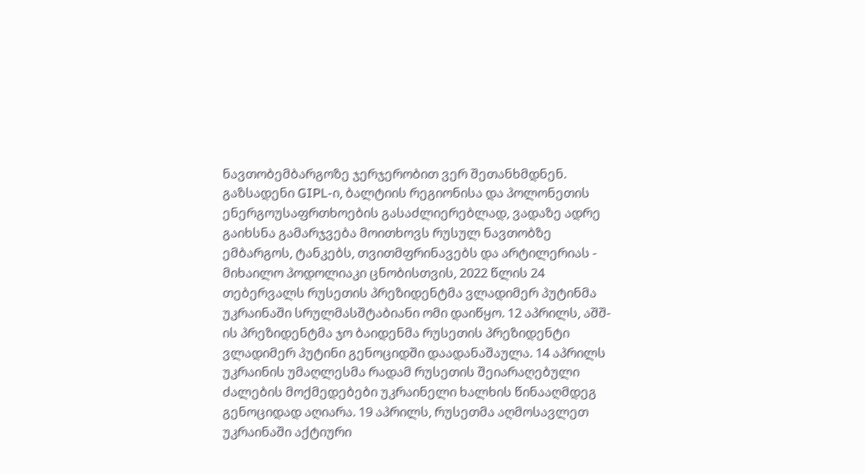ნავთობემბარგოზე ჯერჯერობით ვერ შეთანხმდნენ. გაზსადენი GIPL-ი, ბალტიის რეგიონისა და პოლონეთის ენერგოუსაფრთხოების გასაძლიერებლად, ვადაზე ადრე გაიხსნა გამარჯვება მოითხოვს რუსულ ნავთობზე ემბარგოს, ტანკებს, თვითმფრინავებს და არტილერიას - მიხაილო პოდოლიაკი ცნობისთვის, 2022 წლის 24 თებერვალს რუსეთის პრეზიდენტმა ვლადიმერ პუტინმა უკრაინაში სრულმასშტაბიანი ომი დაიწყო. 12 აპრილს, აშშ-ის პრეზიდენტმა ჯო ბაიდენმა რუსეთის პრეზიდენტი ვლადიმერ პუტინი გენოციდში დაადანაშაულა. 14 აპრილს უკრაინის უმაღლესმა რადამ რუსეთის შეიარაღებული ძალების მოქმედებები უკრაინელი ხალხის წინააღმდეგ გენოციდად აღიარა. 19 აპრილს, რუსეთმა აღმოსავლეთ უკრაინაში აქტიური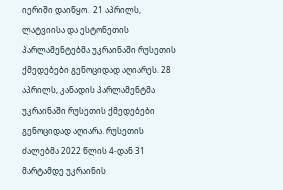იერიში დაიწყო.  21 აპრილს, ლატვიისა და ესტონეთის პარლამენტებმა უკრაინაში რუსეთის ქმედებები გენოციდად აღიარეს. 28 აპრილს, კანადის პარლამენტმა უკრაინაში რუსეთის ქმედებები გენოციდად აღიარა. რუსეთის ძალებმა 2022 წლის 4-დან 31 მარტამდე უკრაინის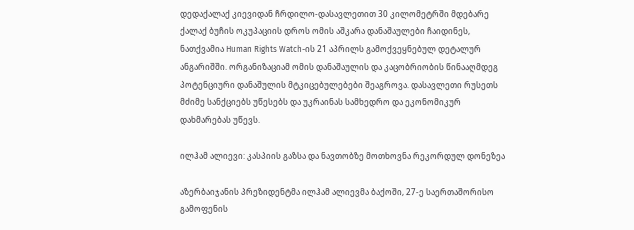დედაქალაქ კიევიდან ჩრდილო-დასავლეთით 30 კილომეტრში მდებარე ქალაქ ბუჩის ოკუპაციის დროს ომის აშკარა დანაშაულები ჩაიდინეს, ნათქვამია Human Rights Watch-ის 21 აპრილს გამოქვეყნებულ დეტალურ ანგარიშში. ორგანიზაციამ ომის დანაშაულის და კაცობრიობის წინააღმდეგ პოტენციური დანაშულის მტკიცებულებები შეაგროვა. დასავლეთი რუსეთს მძიმე სანქციებს უწესებს და უკრაინას სამხედრო და ეკონომიკურ დახმარებას უწევს.

ილჰამ ალიევი: კასპიის გაზსა და ნავთობზე მოთხოვნა რეკორდულ დონეზეა

აზერბაიჯანის პრეზიდენტმა ილჰამ ალიევმა ბაქოში, 27-ე საერთაშორისო გამოფენის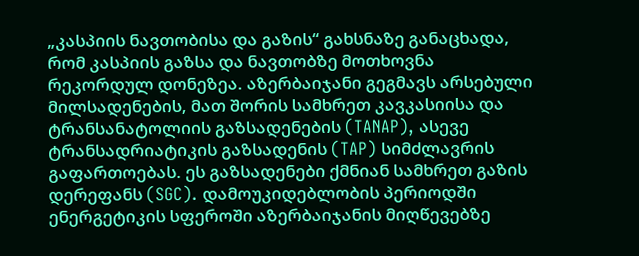„კასპიის ნავთობისა და გაზის“ გახსნაზე განაცხადა, რომ კასპიის გაზსა და ნავთობზე მოთხოვნა რეკორდულ დონეზეა. აზერბაიჯანი გეგმავს არსებული მილსადენების, მათ შორის სამხრეთ კავკასიისა და ტრანსანატოლიის გაზსადენების (TANAP), ასევე ტრანსადრიატიკის გაზსადენის (TAP) სიმძლავრის გაფართოებას. ეს გაზსადენები ქმნიან სამხრეთ გაზის დერეფანს (SGC). დამოუკიდებლობის პერიოდში ენერგეტიკის სფეროში აზერბაიჯანის მიღწევებზე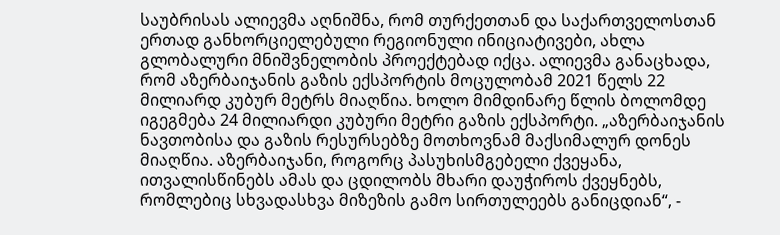საუბრისას ალიევმა აღნიშნა, რომ თურქეთთან და საქართველოსთან ერთად განხორციელებული რეგიონული ინიციატივები, ახლა გლობალური მნიშვნელობის პროექტებად იქცა. ალიევმა განაცხადა, რომ აზერბაიჯანის გაზის ექსპორტის მოცულობამ 2021 წელს 22 მილიარდ კუბურ მეტრს მიაღწია. ხოლო მიმდინარე წლის ბოლომდე იგეგმება 24 მილიარდი კუბური მეტრი გაზის ექსპორტი. „აზერბაიჯანის ნავთობისა და გაზის რესურსებზე მოთხოვნამ მაქსიმალურ დონეს მიაღწია. აზერბაიჯანი, როგორც პასუხისმგებელი ქვეყანა, ითვალისწინებს ამას და ცდილობს მხარი დაუჭიროს ქვეყნებს, რომლებიც სხვადასხვა მიზეზის გამო სირთულეებს განიცდიან“, -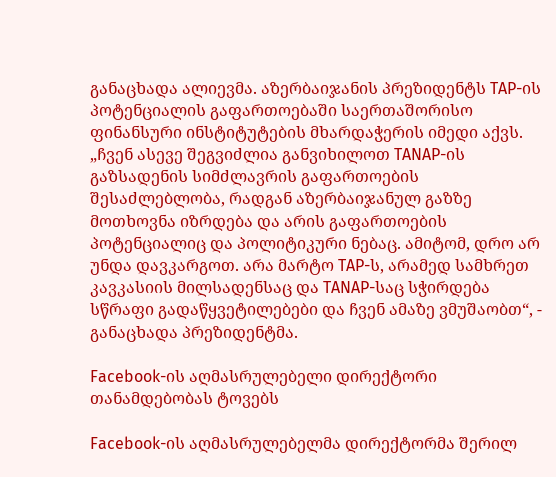განაცხადა ალიევმა. აზერბაიჯანის პრეზიდენტს TAP-ის პოტენციალის გაფართოებაში საერთაშორისო ფინანსური ინსტიტუტების მხარდაჭერის იმედი აქვს. „ჩვენ ასევე შეგვიძლია განვიხილოთ TANAP-ის გაზსადენის სიმძლავრის გაფართოების შესაძლებლობა, რადგან აზერბაიჯანულ გაზზე მოთხოვნა იზრდება და არის გაფართოების პოტენციალიც და პოლიტიკური ნებაც. ამიტომ, დრო არ უნდა დავკარგოთ. არა მარტო TAP-ს, არამედ სამხრეთ კავკასიის მილსადენსაც და TANAP-საც სჭირდება სწრაფი გადაწყვეტილებები და ჩვენ ამაზე ვმუშაობთ“, - განაცხადა პრეზიდენტმა.

Facebook-ის აღმასრულებელი დირექტორი თანამდებობას ტოვებს

Facebook-ის აღმასრულებელმა დირექტორმა შერილ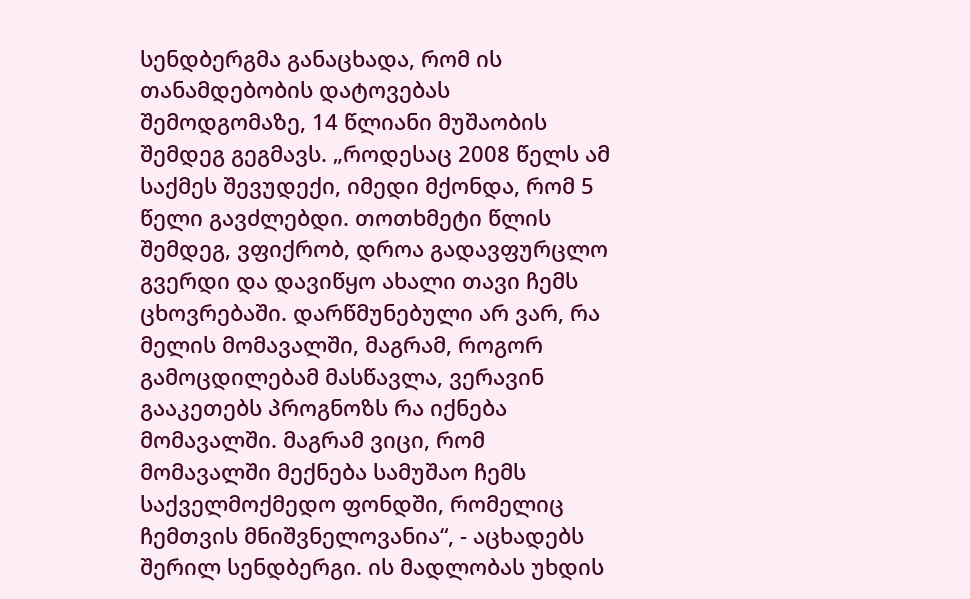სენდბერგმა განაცხადა, რომ ის თანამდებობის დატოვებას შემოდგომაზე, 14 წლიანი მუშაობის შემდეგ გეგმავს. „როდესაც 2008 წელს ამ საქმეს შევუდექი, იმედი მქონდა, რომ 5 წელი გავძლებდი. თოთხმეტი წლის შემდეგ, ვფიქრობ, დროა გადავფურცლო გვერდი და დავიწყო ახალი თავი ჩემს ცხოვრებაში. დარწმუნებული არ ვარ, რა მელის მომავალში, მაგრამ, როგორ გამოცდილებამ მასწავლა, ვერავინ გააკეთებს პროგნოზს რა იქნება მომავალში. მაგრამ ვიცი, რომ მომავალში მექნება სამუშაო ჩემს საქველმოქმედო ფონდში, რომელიც ჩემთვის მნიშვნელოვანია“, - აცხადებს შერილ სენდბერგი. ის მადლობას უხდის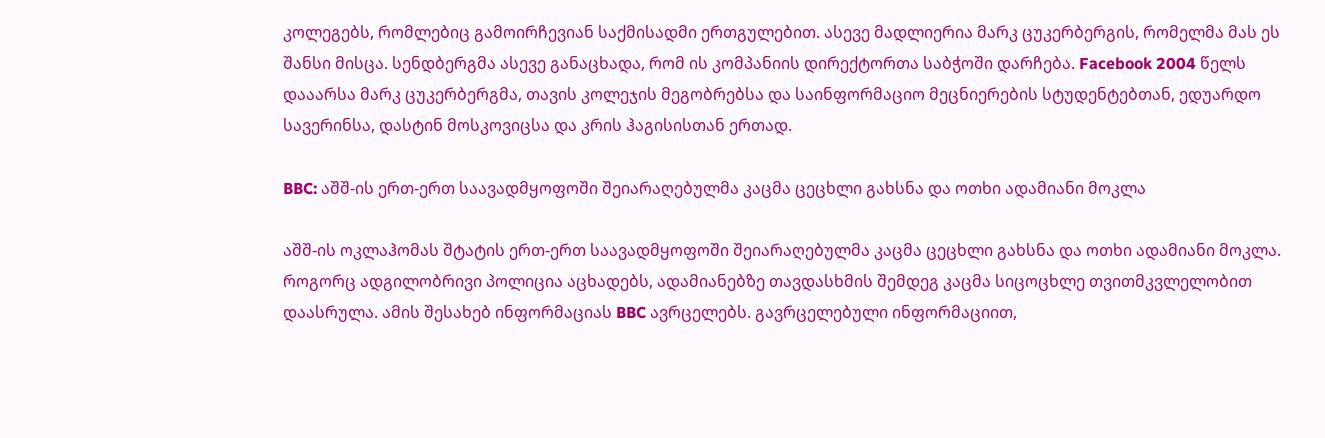კოლეგებს, რომლებიც გამოირჩევიან საქმისადმი ერთგულებით. ასევე მადლიერია მარკ ცუკერბერგის, რომელმა მას ეს შანსი მისცა. სენდბერგმა ასევე განაცხადა, რომ ის კომპანიის დირექტორთა საბჭოში დარჩება. Facebook 2004 წელს დააარსა მარკ ცუკერბერგმა, თავის კოლეჯის მეგობრებსა და საინფორმაციო მეცნიერების სტუდენტებთან, ედუარდო სავერინსა, დასტინ მოსკოვიცსა და კრის ჰაგისისთან ერთად.

BBC: აშშ-ის ერთ-ერთ საავადმყოფოში შეიარაღებულმა კაცმა ცეცხლი გახსნა და ოთხი ადამიანი მოკლა

აშშ-ის ოკლაჰომას შტატის ერთ-ერთ საავადმყოფოში შეიარაღებულმა კაცმა ცეცხლი გახსნა და ოთხი ადამიანი მოკლა. როგორც ადგილობრივი პოლიცია აცხადებს, ადამიანებზე თავდასხმის შემდეგ კაცმა სიცოცხლე თვითმკვლელობით დაასრულა. ამის შესახებ ინფორმაციას BBC ავრცელებს. გავრცელებული ინფორმაციით,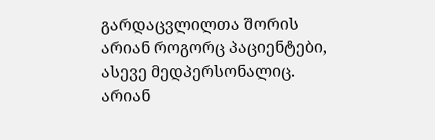გარდაცვლილთა შორის არიან როგორც პაციენტები, ასევე მედპერსონალიც. არიან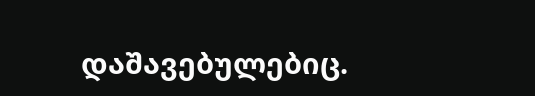დაშავებულებიც.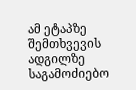ამ ეტაპზე შემთხვევის ადგილზე საგამოძიებო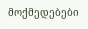მოქმედებები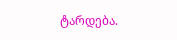ტარდება.